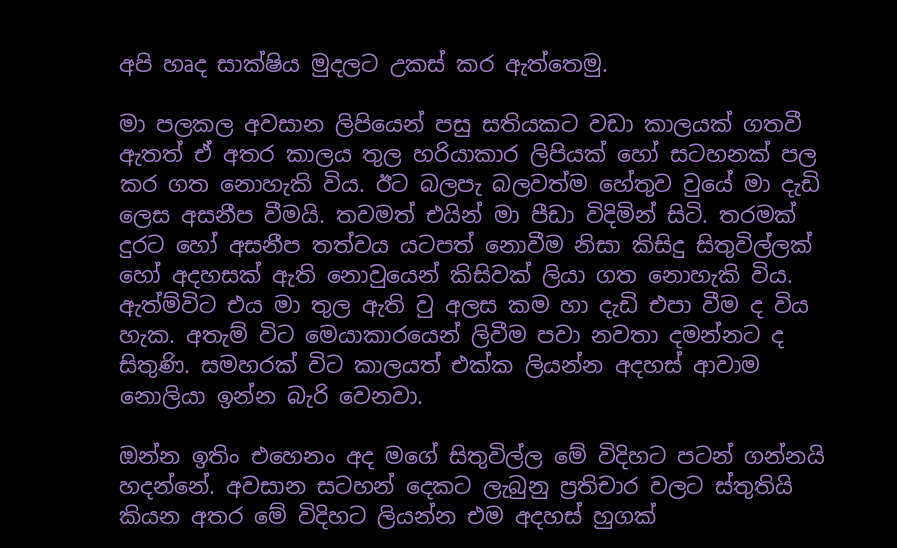අපි හෘද සාක්ෂිය මුදලට උකස් කර ඇත්තෙමු.

මා පලකල අවසාන ලිපියෙන් පසු සතියකට වඩා කාලයක් ගතවී ඇතත් ඒ අතර කාලය තුල හරියාකාර ලිපියක් හෝ සටහනක් පල කර ගත නොහැකි විය. ඊට බලපැ බලවත්ම හේතුව වුයේ මා දැඩි ලෙස අසනීප වීමයි. තවමත් එයින් මා පීඩා විදිමින් සිටි. තරමක් දුරට හෝ අසනීප තත්වය යටපත් නොවීම නිසා කිසිදු සිතුවිල්ලක් හෝ අදහසක් ඇති නොවුයෙන් කිසිවක් ලියා ගත නොහැකි විය. ඇත්ම්විට එය මා තුල ඇති වු අලස කම හා දැඩි එපා වීම ද විය හැක. අතැම් විට මෙයාකාරයෙන් ලිවීම පවා නවතා දමන්නට ද සිතුණි. සමහරක් විට කාලයත් එක්ක ලියන්න අදහස් ආවාම නොලියා ඉන්න බැරි වෙනවා.

ඔන්න ඉතිං එහෙනං අද මගේ සිතුවිල්ල මේ විදිහට පටන් ගන්නයි හදන්නේ. අවසාන සටහන් දෙකට ලැබුනු ප්‍රතිචාර වලට ස්තුතියි කියන අතර මේ විදිහට ලියන්න එම අදහස් හුගක්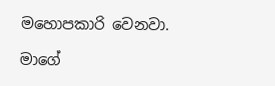මහොපකාරි වෙනවා.

මාගේ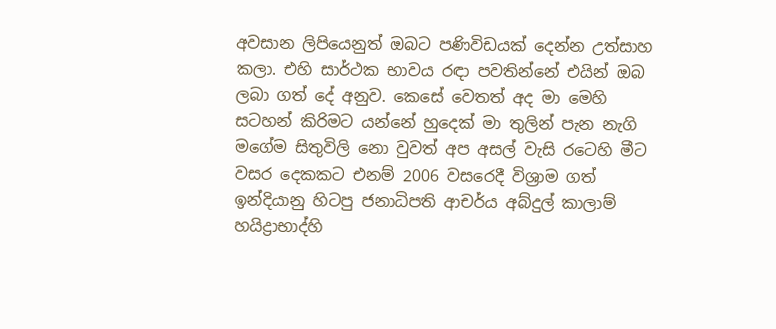අවසාන ලිපියෙනුත් ඔබට පණිවිඩයක් දෙන්න උත්සාහ කලා. එහි සාර්ථක භාවය රඳා පවතින්නේ එයින් ඔබ ලබා ගත් දේ අනුව. කෙසේ වෙතත් අද මා මෙහි සටහන් කිරිමට යන්නේ හුදෙක් මා තුලින් පැන නැගි මගේම සිතුවිලි නො වුවත් අප අසල් වැසි රටෙහි මීට වසර දෙකකට එනම් 2006 වසරෙදී විශ්‍රාම ගත් ඉන්දියානු හිටපු ජනාධිපති ආචර්ය අබ්දුල් කාලාම් හයිද්‍රාභාද්හි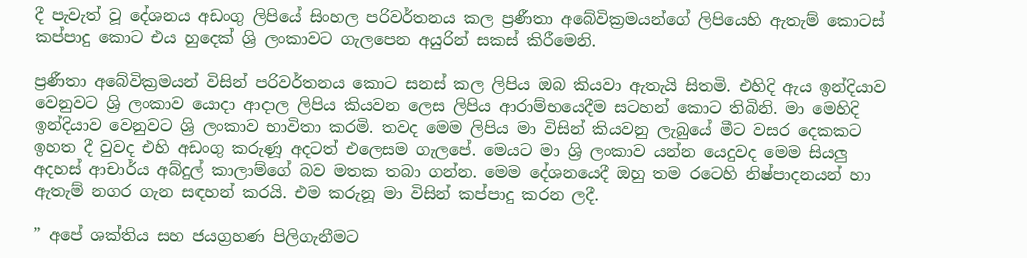දී පැවැත් වූ දේශනය අඩංගු ලිපියේ සිංහල පරිවර්තනය කල ප්‍රණීතා අබේවික්‍රමයන්ගේ ලිපියෙහි ඇතැම් කොටස් කප්පාදු කොට එය හුදෙක් ශ්‍රි ලංකාවට ගැලපෙන අයුරින් සකස් කිරීමෙනි.

ප්‍රණීතා අබේවික්‍රමයන් විසින් පරිවර්තනය කොට සනස් කල ලිපිය ඔබ කියවා ඇතැයි සිතමි. එහිදි ඇය ඉන්දියාව වෙනුවට ශ්‍රි ලංකාව යොදා ආදාල ලිපිය කියවන ලෙස ලිපිය ආරාම්භයෙදීම සටහන් කොට තිබිනි. මා මෙහිදි ඉන්දියාව වෙනුවට ශ්‍රි ලංකාව භාවිතා කරමි. තවද මෙම ලිපිය මා විසින් කියවනු ලැබුයේ මීට වසර දෙකකට ඉහත දී වුවද එහි අඩංගු කරුණූ අදටත් එලෙසම ගැලපේ. මෙයට මා ශ්‍රි ලංකාව යන්න යෙදුවද මෙම සියලු අදහස් ආචාර්ය අබ්දුල් කාලාම්ගේ බව මතක තබා ගන්න. මෙම දේශනයෙදී ඔහු තම රටෙහි නිෂ්පාදනයන් හා ඇතැම් නගර ගැන සඳහන් කරයි. එම කරුනූ මා විසින් කප්පාදු කරන ලදී.

” අපේ ශක්තිය සහ ජයග්‍රහණ පිලිගැනීමට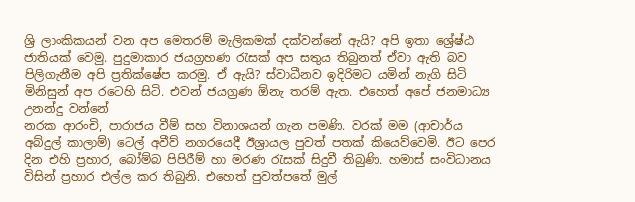ශ්‍රි ලාංකිකයන් වන අප මෙතරම් මැලිකමක් දක්වන්නේ ඇයි? අපි ඉතා ශ්‍රේෂ්ඨ ජාතියක් වෙමු. පුදුමාකාර ජයග්‍රහණ රැසක් අප සතුය තිබුනත් ඒවා ඇති බව පිලිගැනීම අපි ප්‍රතික්ෂේප කරමු. ඒ ඇයි? ස්වාධීනව ඉදිරිමට යමින් නැගි සිටි මිනිසුන් අප රටෙහි සිටි. එවන් ජයග්‍රණ ඕනැ තරම් ඇත. එහෙත් අපේ ජනමාධ්‍ය උනන්දු වන්නේ
නරක ආරංචි, පාරාජය වීම් සහ විනාශයන් ගැන පමණි. වරක් මම (ආචාර්ය අබ්දුල් කාලාම්) ටෙල් අවීව් නගරයෙදී ඊශ්‍රායල පුවත් පතක් කියෙව්වෙමි. ඊට පෙර දින එහි ප්‍රහාර, බෝම්බ පිපිරීම් හා මරණ රැසක් සිදුවී තිබුණි. හමාස් සංවිධානය විසින් ප්‍රහාර එල්ල කර තිබුනි. එහෙත් පුවත්පතේ මුල්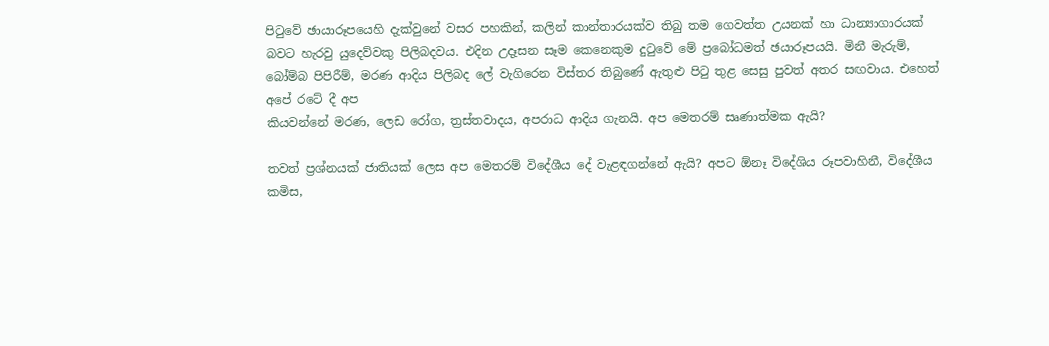පිටුවේ ඡායාරූපයෙහි දැක්වුනේ වසර පහකින්, කලින් කාන්තාරයක්ව තිබු තම ගෙවත්ත උයනක් හා ධාන්‍යාගාරයක් බවට හැරවු යුදෙව්වකු පිලිබදවය. එදින උදෑසන සෑම කෙනෙකුම දුටුවේ මේ ප්‍රබෝධමත් ඡයාරූපයයි. මිනී මැරුම්, බෝම්බ පිපිරීම්, මරණ ආදිය පිලිබද ලේ වැගිරෙන විස්තර තිබුණේ ඇතුළු පිටු තුළ සෙසු පුවත් අතර සඟවාය. එහෙත් අපේ රටේ දී අප
කියවන්නේ මරණ, ලෙඩ රෝග, ත්‍රස්තවාදය, අපරාධ ආදිය ගැනයි. අප මෙතරම් සෘණාත්මක ඇයි?

තවත් ප්‍රශ්නයක් ජාතියක් ලෙස අප මෙතරම් විදේශීය දේ වැළඳගන්නේ ඇයි? අපට ඕනෑ විදේශිය රූපවාහිනී, විදේශීය කමිස,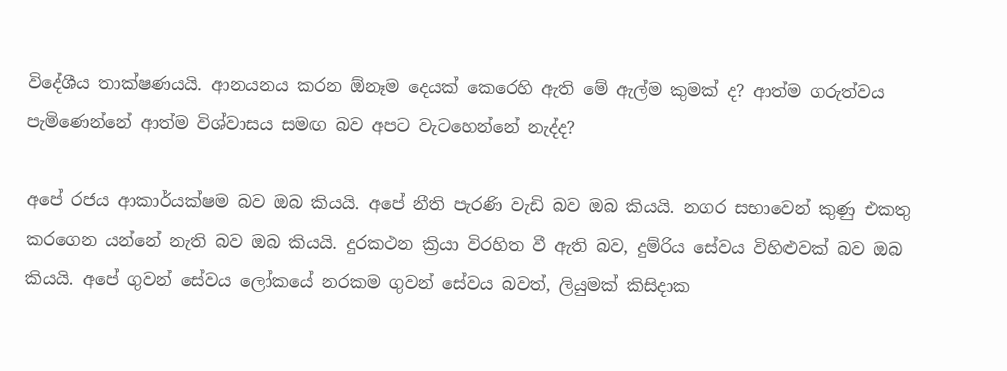විදේශීය තාක්ෂණයයි. ආනයනය කරන ඕනෑම දෙයක් කෙරෙහි ඇති මේ ඇල්ම කුමක් ද? ආත්ම ගරුත්වය පැමිණෙන්නේ ආත්ම විශ්වාසය සමඟ බව අපට වැටහෙන්නේ නැද්ද?

අපේ රජය ආකාර්යක්ෂම බව ඔබ කියයි. අපේ නීති පැරණි වැඩි බව ඔබ කියයි. නගර සභාවෙන් කුණු එකතු කරගෙන යන්නේ නැති බව ඔබ කියයි. දුරකථන ක්‍රියා විරහිත වී ඇති බව, දුම්රිය සේවය විහිළුවක් බව ඔබ කියයි. අපේ ගුවන් සේවය ලෝකයේ නරකම ගුවන් ‌සේවය බවත්, ලියුමක් කිසිදාක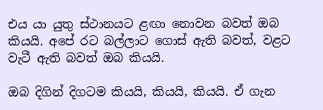එය යා යුතු ස්ථානයට ළඟා නොවන බවත් ඔබ කියයි. අපේ රට බල්ලාට ගොස් ඇති බවත්, වළට වැටී ඇති බවත් ඔබ කියයි.

ඔබ දිගින් දිගටම කියයි, කියයි, කියයි. ඒ ගැන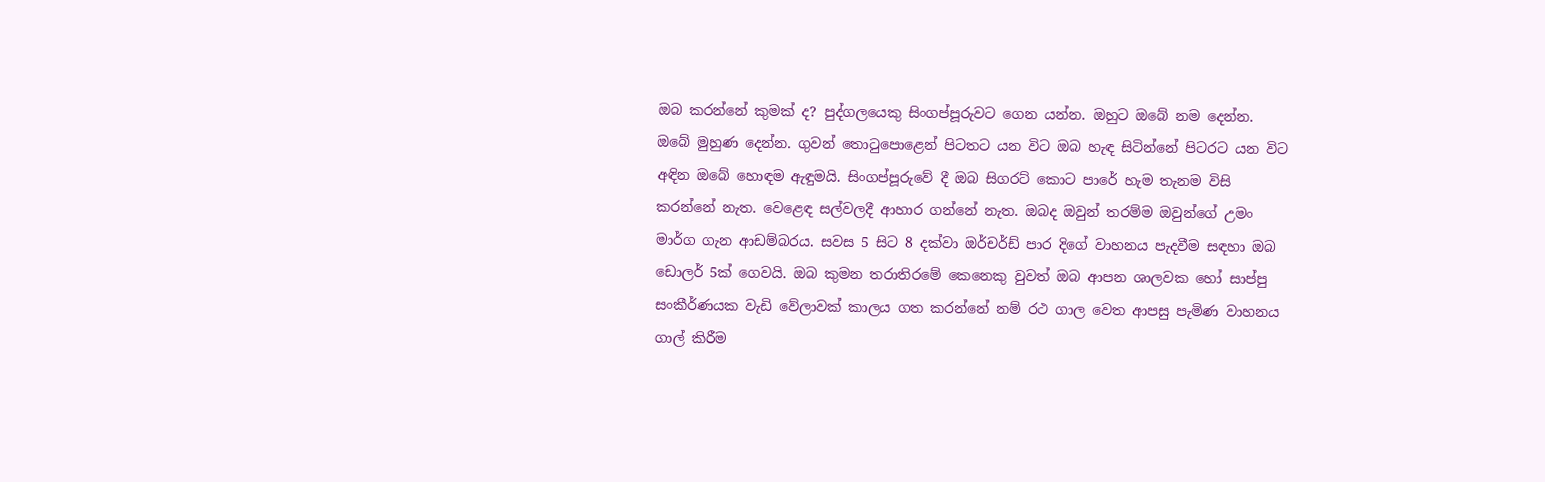ඔබ කරන්නේ කුමක් ද? පුද්ගලයෙකු සිංගප්පූරුවට ගෙන යන්න. ඔහුට ඔබේ නම දෙන්න. ඔබේ මුහුණ දෙන්න. ගුවන් තොටුපොළෙන් පිටතට යන විට ඔබ හැඳ සිටින්නේ පිටරට යන විට අඳින ඔබේ හොඳම ඇඳුමයි. සිංගප්පූරුවේ දී ඔබ සිගරට් කොට පාරේ හැම තැනම විසි කරන්නේ නැත. වෙළෙඳ සල්වලදී ආහාර ගන්නේ නැත. ඔබද ඔවුන් තරම්ම ඔවුන්ගේ උමං මාර්ග ගැන ආඩම්බරය. සවස 5 සිට 8 දක්වා ඔර්චර්ඩ් පාර දිගේ වාහනය පැදවීම සඳහා ඔබ ඩොලර් 5ක් ගෙවයි. ඔබ කුමන තරාතිරමේ කෙනෙකු වුවත් ඔබ ආපන ශාලවක හෝ සාප්පු සංකීර්ණයක වැඩි වේලාවක් කාලය ගත කරන්නේ නම් රථ ගාල වෙත ආපසු පැමිණ වාහනය ගාල් කිරීම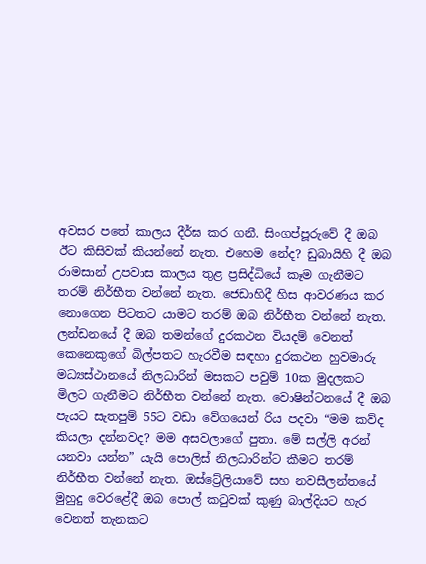අවසර පතේ කාලය දීර්ඝ කර ගනී. සිංගප්පූරුවේ දී ඔබ ඊට කිසිවක් කියන්නේ නැත. එහෙම නේද? ඩුබායිහි දී ඔබ රාමසාන් උපවාස කාලය තුළ ප්‍රසිද්ධියේ කෑම ගැනීමට තරම් නිර්භීත වන්නේ නැත. ජෙඩාහිදී හිස ආවරණය කර නොගෙන පිටතට යාමට තරම් ඔබ නිර්භීත වන්නේ නැත. ලන්ඩනයේ දී ඔබ තමන්ගේ දුරකථන වියදම් වෙනත් කෙනෙකුගේ බිල්පතට හැරවීම සඳහා දුරකථන හුවමාරු මධ්‍යස්ථානයේ නිලධාරින් මසකට පවුම් 10ක මුදලකට මිලට ගැනීමට නිර්භීත වන්නේ නැත. වොෂින්ටනයේ දී ඔබ පැයට සැතපුම් 55ට වඩා වේගයෙන් රිය පදවා “මම කව්ද කියලා දන්නවද? මම අසවලාගේ පුතා. මේ සල්ලි අරන් යනවා යන්න” යැයි පොලිස් නිලධාරින්ට කීමට තරම් නිර්භීත වන්නේ නැත. ඔස්ට්‍රේලියාවේ සහ නවසීලන්තයේ මුහුදු වෙරළේදී ඔබ පොල් කටුවක් කුණු බාල්දියට හැර වෙනත් තැනකට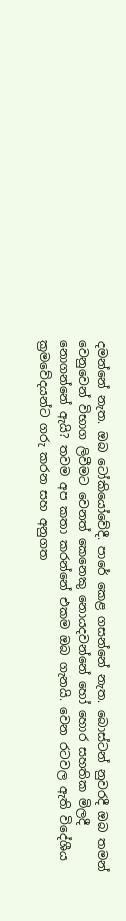දමන්නේ නැත. ඔබ ටෝකියෝවේදී. පාරේ කෙළ ගසන්නේ නැත. බොස්ටන් නුවරදී ඔබ තමන් වෙනුවෙන් විභාග ලිවීමට වෙනත් කෙනෙකු නොයදවන්නේ හෝ හොර සහතික මිලදී නොගන්නේ ඇයි? තවම අප කතා කරන්නේ එකම ඔබ ගැනයි. වෙන රටවල ඇති විදේශීය ක්‍රමවේදයන්ට ගරු කරන සහ අනුගත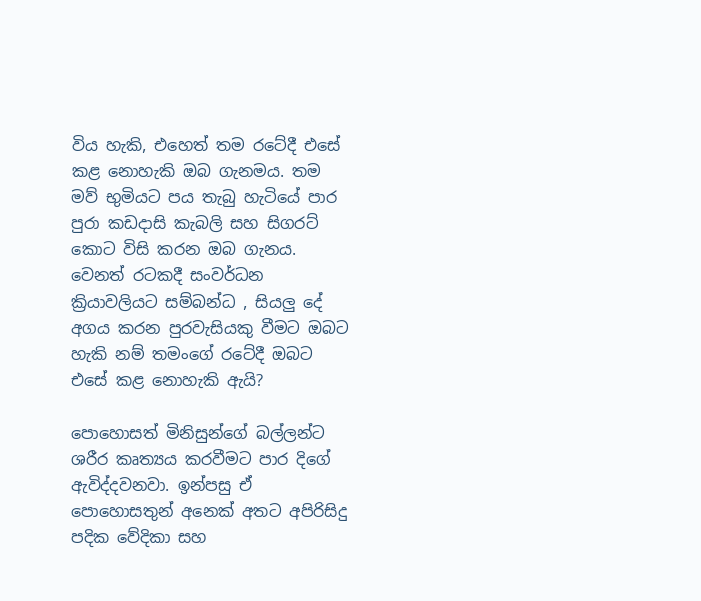විය හැකි, එහෙත් තම රටේදී එසේ කළ නොහැකි ඔබ ගැනමය. තම මව් භුමියට පය තැබු හැටියේ පාර පුරා කඩදාසි කැබලි සහ සිගරට් කොට විසි කරන ඔබ ගැනය. වෙනත් රටකදී සංවර්ධන ක්‍රියාවලියට සම්බන්ධ , සියලු දේ අගය කරන පුරවැසියකු වීමට ඔබට හැකි නම් තමංගේ රටේදී ඔබට
එසේ කළ නොහැකි ඇයි?

පොහොසත් මිනිසුන්ගේ බල්ලන්ට ශරීර කෘත්‍යය කරවීමට පාර දිගේ ඇවිද්දවනවා. ඉන්පසු ඒ පොහොසතුන් අනෙක් අතට අපිරිසිදු පදික වේදිකා සහ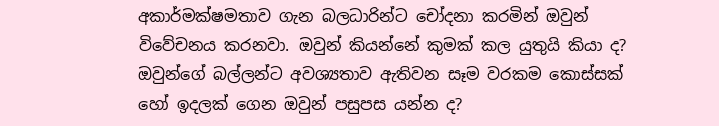අකාර්මක්ෂමතාව ගැන බලධාරින්ට චෝදනා කරමින් ඔවුන් විවේචනය කරනවා. ඔවුන් කියන්නේ කුමක් කල යුතුයි කියා ද? ඔවුන්ගේ බල්ලන්ට අවශ්‍යතාව ඇතිවන සෑම වරකම කොස්සක් හෝ ඉදලක් ගෙන ඔවුන් පසුපස යන්න ද?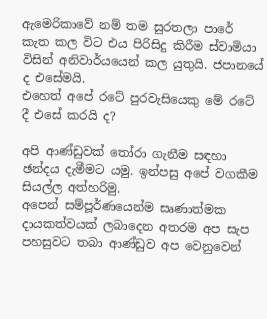ඇමෙරිකාවේ නම් තම සුරතලා පාරේ කැත කල විට එය පිරිසිදු කිරීම ස්වාමියා විසින් අනිවාර්යයෙන් කල යුතුයි. ජපානයේ ද එසේමයි.
එහෙත් අපේ රටේ පුරවැසියෙකු මේ රටේ දී එසේ කරයි ද?

අපි ආණ්ඩුවක් තෝරා ගැනීම සඳහා ඡන්දය දැමීමට යමු. ඉන්පසු අපේ වගකීම සියල්ල අත්හරිමු.
අපෙන් සම්පූර්ණයෙන්ම සෘණාත්මක දායකත්වයක් ලබාදෙන අතරම අප සැප පහසුවට තබා ආණ්ඩුව අප වෙනුවෙන්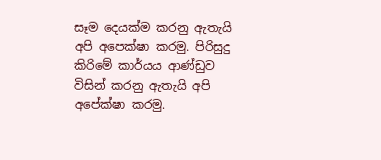සෑම දෙයක්ම කරනු ඇතැයි අපි අපෙක්ෂා කරමු. පිරිසුදු කිරිමේ කාර්යය ආණ්ඩුව විසින් කරනු ඇතැයි අපි අපේක්ෂා කරමු.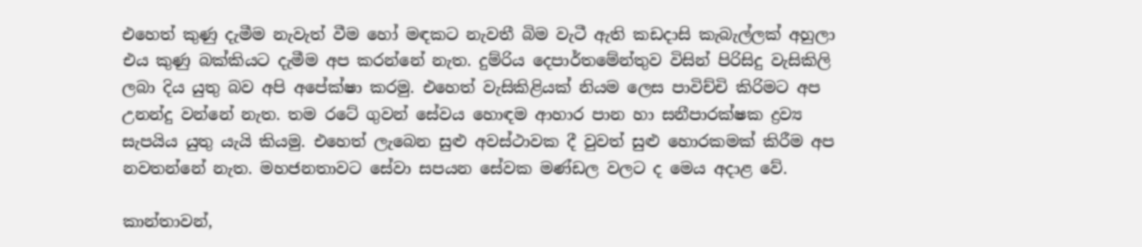එහෙත් කුණු දැමීම නැවැත් වීම හෝ මඳකට නැවතී බිම වැටී ඇති කඩදාසි කැබැල්ලක් අහුලා එය කුණු බක්කියට දැමීම අප කරන්නේ නැත. දුම්රිය දෙපාර්තමේන්තුව විසින් පිරිසිදු වැසිකිලි ලබා දිය යුතු බව අපි අපේක්ෂා කරමු. එහෙත් වැසිකිළියක් නියම ලෙස පාවිච්චි කිරිමට අප උනන්දු වන්නේ නැත. තම රටේ ගුවන් සේවය හොඳම ආහාර පාන හා සනීපාරක්ෂක ද්‍රව්‍ය සැපයිය යුතු යැයි කියමු. එහෙත් ලැබෙන සුළු අවස්ථාවක දී වුවත් සුළු හොරකමක් කිරීම අප නවතන්නේ නැත. මහජනතාවට සේවා සපයන සේවක මණ්ඩල වලට ද මෙය අදාළ වේ.

කාන්තාවන්,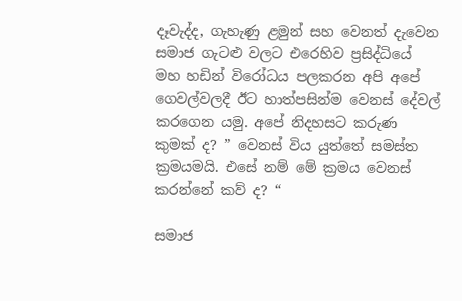දෑවැද්ද, ගැහැණු ළමුන් සහ වෙනත් දැවෙන සමාජ ගැටළු වලට එරෙහිව ප්‍රසිද්ධියේ මහ හඩින් විරෝධය පලකරන අපි අපේ ගෙවල්වලදී ඊට හාත්පසින්ම වෙනස් දේවල් කරගෙන යමු. අපේ නිදහසට කරුණ කුමක් ද? ” වෙනස් විය යුත්තේ සමස්ත ක්‍රමයමයි. එසේ නම් මේ ක්‍රමය වෙනස් කරන්නේ කව් ද? “

සමාජ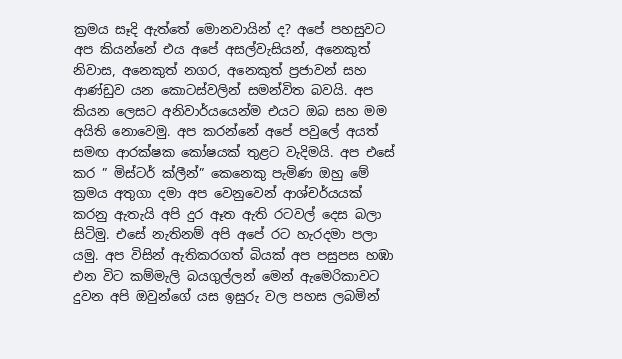ක්‍රමය සෑදි ඇත්තේ මොනවායින් ද? අපේ පහසුවට අප කියන්නේ එය අපේ අසල්වැසියන්, අනෙකුත් නිවාස, අනෙකුත් නගර, අනෙකුත් ප්‍රජාවන් සහ ආණ්ඩුව යන කොටස්වලින් සමන්විත බවයි. අප කියන ලෙසට අනිවාර්යයෙන්ම එයට ඔබ සහ මම අයිති නොවෙමු. අප කරන්නේ අපේ පවුලේ අයත් සමඟ ආරක්ෂක කෝෂයක් තුළට වැදිමයි. අප එසේ කර ” මිස්ටර් ක්ලීන්” කෙනෙකු පැමිණ ඔහු මේ ක්‍රමය අතුගා දමා අප වෙනුවෙන් ආශ්චර්යයක් කරනු ඇතැයි අපි දුර ඈත ඇති රටවල් දෙස බලා සිටිමු. එසේ නැතිනම් අපි අපේ රට හැරදමා පලා යමු. අප විසින් ඇතිකරගත් බියක් අප පසුපස හඹා එන විට කම්මැලි බයගුල්ලන් මෙන් ඇමෙරිකාවට දුවන අපි ඔවුන්ගේ යස ඉසුරු වල පහස ලබමින්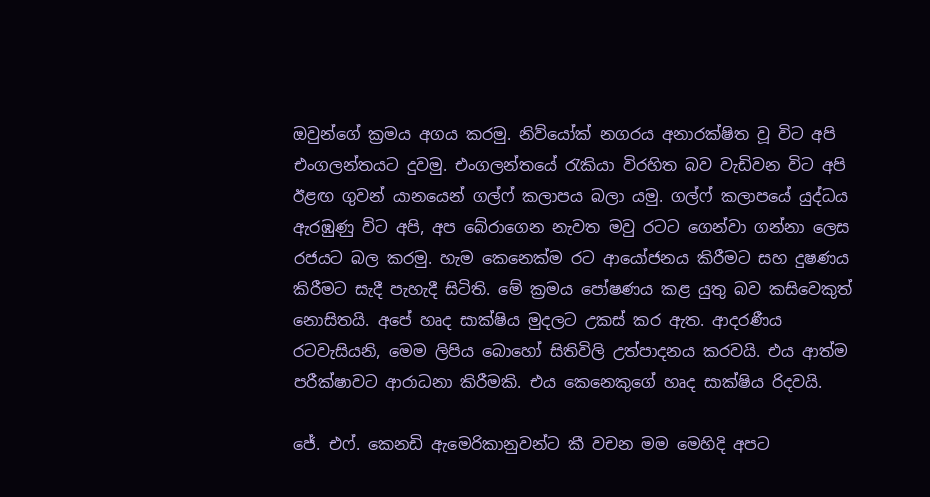ඔවුන්ගේ ක්‍රමය අගය කරමු. නිව්යෝක් නගරය අනාරක්ෂිත වූ විට අපි එංගලන්තයට දුවමු. එංගලන්තයේ රැකියා විරහිත බව වැඩිවන විට අපි ඊළඟ ගුවන් යානයෙන් ගල්ෆ් කලාපය බලා යමු. ගල්ෆ් කලාපයේ යුද්ධය ඇරඹුණු විට අපි, අප බේරාගෙන නැවත මවු රටට ගෙන්වා ගන්නා ලෙස රජයට බල කරමු. හැම කෙනෙක්ම රට ආයෝජනය කිරීමට සහ දුෂණය කිරීමට සැදී පැහැදී සිටිති. මේ ක්‍රමය පෝෂණය කළ යුතු බව කසිවෙකුත් නොසිතයි. අපේ හෘද සාක්ෂිය මුදලට උකස් කර ඇත. ආදරණීය රටවැසියනි, මෙම ලිපිය බොහෝ සිතිවිලි උත්පාදනය කරවයි. එය ආත්ම පරීක්ෂාවට ආරාධනා කිරීමකි. එය කෙනෙකුගේ හෘද සාක්ෂිය රිදවයි.

ජේ. එෆ්. කෙනඩි ඇමෙරිකානුවන්ට කී වචන මම මෙහිදි අපට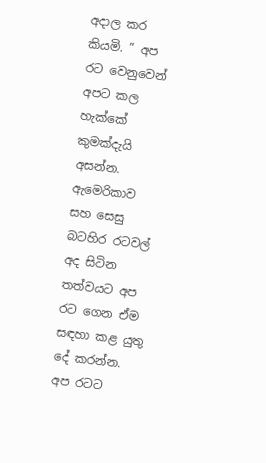අදාල කර කියමි. ” අප රට වෙනුවෙන් අපට කල හැක්කේ කුමක්දැයි අසන්න. ඇමෙරිකාව සහ සෙසු බටහිර රටවල් අද සිටින තත්වයට අප රට ගෙන ඒම සඳහා කළ යුතු දේ කරන්න. අප රටට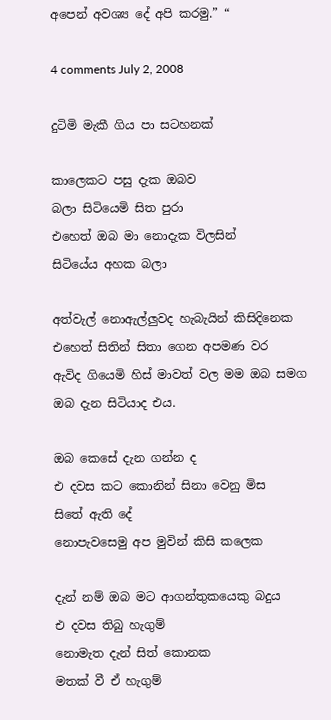අපෙන් අවශ්‍ය දේ අපි කරමු.” “

4 comments July 2, 2008

දුටිමි මැකී ගිය පා සටහනක්

කාලෙකට පසු දැක ඔබව
බලා සිටියෙමි සිත පුරා
එහෙත් ඔබ මා නොදැක විලසින්
සිටියේය අහක බලා

අත්වැල් නොඇල්ලුවද හැබැයින් කිසිදිනෙක
එහෙත් සිතින් සිතා ගෙන අපමණ වර
ඇවිද ගියෙමි හිස් මාවත් වල මම ඔබ සමග
ඔබ දැන සිටියාද එය.

ඔබ කෙසේ දැන ගන්න ද
එ දවස කට කොනින් සිනා වෙනු මිස
සිතේ ඇති දේ
නොපැවසෙමු අප මුවින් කිසි කලෙක

දැන් නම් ඔබ මට ආගන්තුකයෙකු බදුය
එ දවස තිබු හැගුම්
නොමැත දැන් සිත් කොනක
මතක් වී ඒ හැගුම්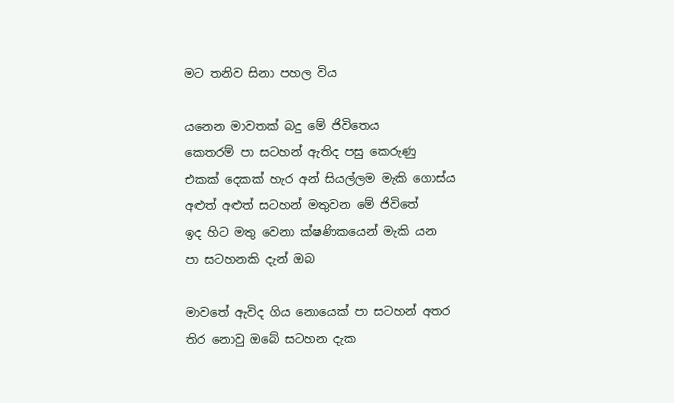මට තනිව සිනා පහල විය

යනෙන මාවතක් බදු මේ ජිවිත‌ෙය
කෙතරම් පා සටහන් ඇතිද පසු කෙරුණු
එකක් දෙකක් හැර අන් සියල්ලම මැකි ‌ගොස්ය
අළුත් අළුත් සටහන් මතුවන මේ ජිවිතේ
ඉද හිට මතු වෙනා ක්ෂණිකයෙන් මැකි යන
පා සටහනකි දැන් ඔබ

මාවතේ ඇවිද ගිය නොයෙක් පා සටහන් අතර
තිර නොවු ඔබේ සටහන දැක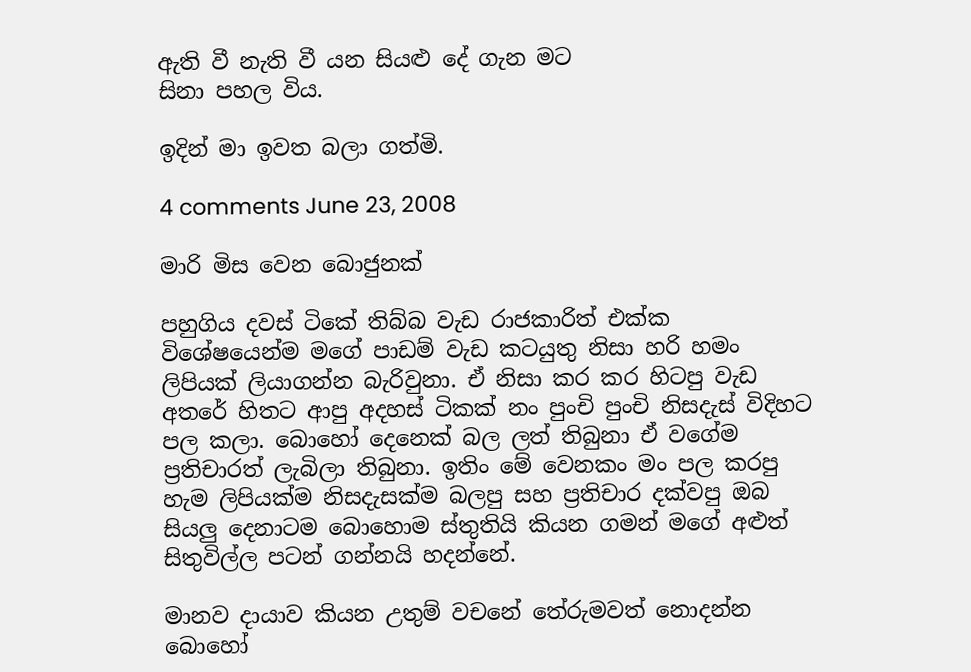ඇති වී නැති වී යන සියළු දේ ගැන මට
සිනා පහල විය.

ඉදින් මා ඉවත බලා ගත්මි.

4 comments June 23, 2008

මාරි මිස වෙන බොජුනක්

පහුගිය දවස් ටිකේ තිබ්බ වැඩ රාජකාරිත් එක්ක විශේෂයෙන්ම මගේ පාඩම් වැඩ කටයුතු නිසා හරි හමං ලිපියක් ලියාගන්න බැරිවුනා. ඒ නිසා කර කර හිටපු වැඩ අතරේ හිතට ආපු අදහස් ටිකක් නං පුංචි පුංචි නිසදැස් විදිහට පල කලා. බොහෝ දෙනෙක් බල ලත් තිබුනා ඒ වගේම ප්‍රතිචාරත් ලැබිලා තිබුනා. ඉතිං මේ වෙනකං මං පල කරපු හැම ලිපියක්ම නිසදැසක්ම බලපු සහ ප්‍රතිචාර දක්වපු ඔබ සියලු දෙනාටම බොහොම ස්තුතියි කියන ගමන් මගේ අළුත් සිතුවිල්ල පටන් ගන්නයි හදන්නේ.

මානව දායාව කියන උතුම් වචනේ තේරුමවත් නොදන්න බොහෝ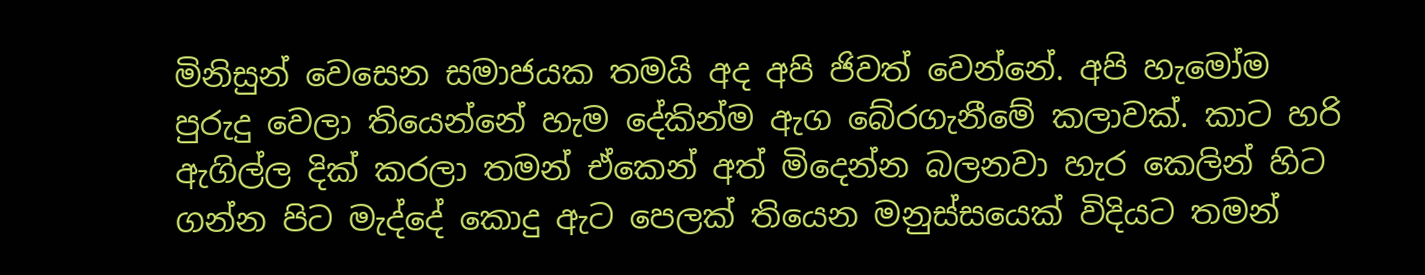මිනිසුන් වෙසෙන සමාජයක තමයි අද අපි ජිවත් වෙන්නේ. අපි හැමෝම පුරුදු වෙලා තියෙන්නේ හැම දේකින්ම ඇග බේරගැනීමේ කලාවක්. කාට හරි ඇගිල්ල දික් කරලා තමන් ඒකෙන් අත් මිදෙන්න බලනවා හැර කෙලින් හිට ගන්න පිට මැද්දේ කොදු ඇට පෙලක් තියෙන මනුස්සයෙක් විදියට තමන්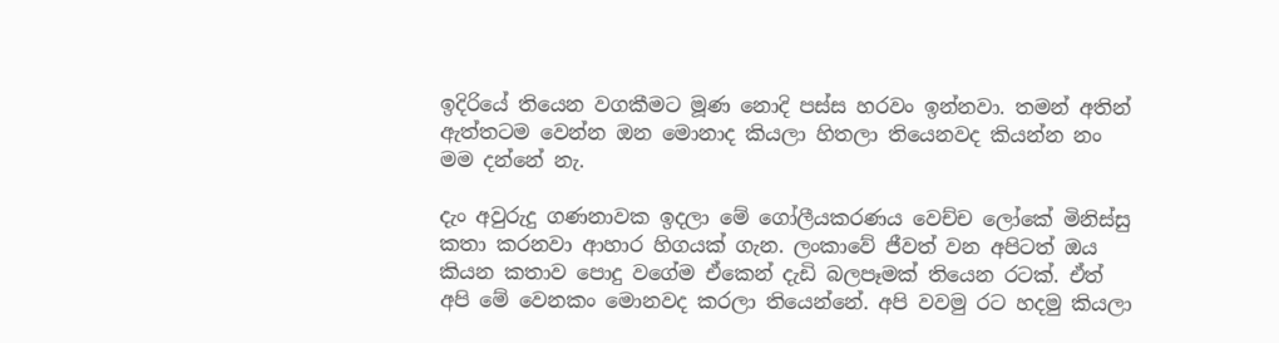ඉදිරියේ තියෙන වගකීමට මූණ නොදි පස්ස හරවං ඉන්නවා. තමන් අතින් ඇත්තටම වෙන්න ඔන මොනාද කියලා හිතලා තියෙනවද කියන්න නං මම දන්නේ නැ.

දැං අවුරුදු ගණනාවක ඉදලා මේ ගෝලීයකරණය වෙච්ච ලෝකේ මිනිස්සු කතා කරනවා ආහාර හිගයක් ගැන. ලංකාවේ ජීවත් වන අපිටත් ඔය කියන කතාව පොදු වගේම ඒකෙන් දැඩි බලපෑමක් තියෙන රටක්. ඒත් අපි මේ වෙනකං මොනවද කරලා තියෙන්නේ. අපි වවමු රට හදමු කියලා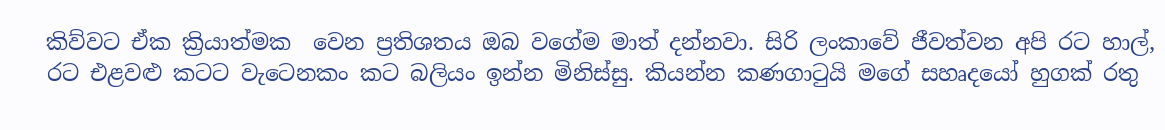කිව්වට ඒක ක්‍රියාත්මක  වෙන ප්‍රතිශතය ඔබ වගේම මාත් දන්නවා. සිරි ලංකාවේ ජීවත්වන අපි රට හාල්, රට එළවළු කටට වැටෙනකං කට බලියං ඉන්න මිනිස්සු. කියන්න කණගාටුයි මගේ සහෘදයෝ හුගක් රතු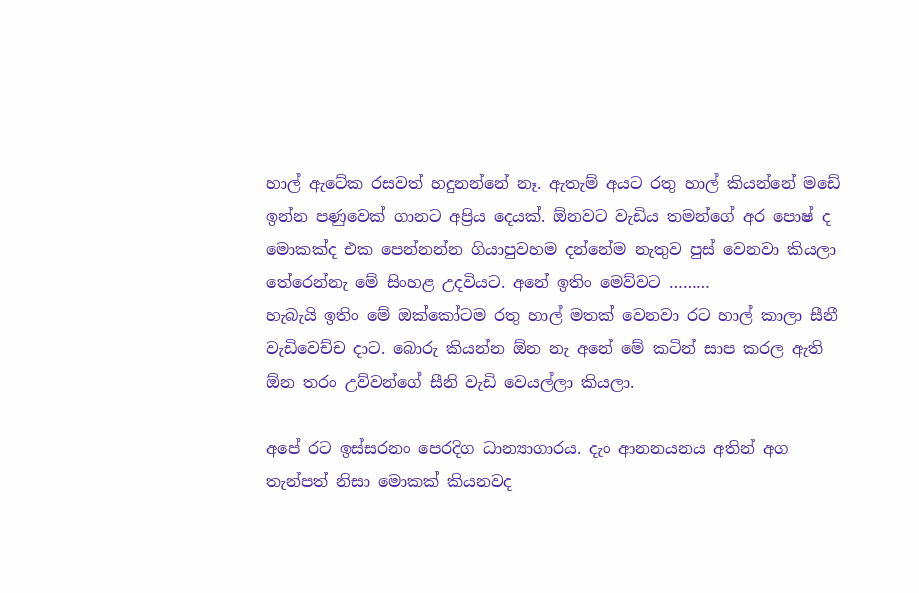හාල් ඇටේක රසවත් හදුනන්නේ නෑ. ඇතැම් අයට රතු හාල් කියන්නේ මඩේ ඉන්න පණුවෙක් ගානට අප්‍රිය දෙයක්. ඕනවට වැඩිය තමන්ගේ අර පොෂ් ද මොකක්ද එක පෙන්නන්න ගියාපුවහම දන්නේම නැතුව පුස් වෙනවා කියලා  තේරෙන්නැ මේ සිංහළ උදවියට. අනේ ඉතිං මෙව්වට ………
හැබැයි ඉතිං මේ ඔක්කෝටම රතු හාල් මතක් වෙනවා රට හාල් කාලා සීනී වැඩිවෙච්ච දාට. බොරු කියන්න ඕන නැ අනේ මේ කටින් සාප කරල ඇති ඕන තරං උව්වන්ගේ සීනි වැඩි වෙයල්ලා කියලා.

අපේ රට ඉස්සරනං පෙරදිග ධාන්‍යාගාරය. දැං ආනනයනය අතින් අග තැන්පත් නිසා මොකක් කියනවද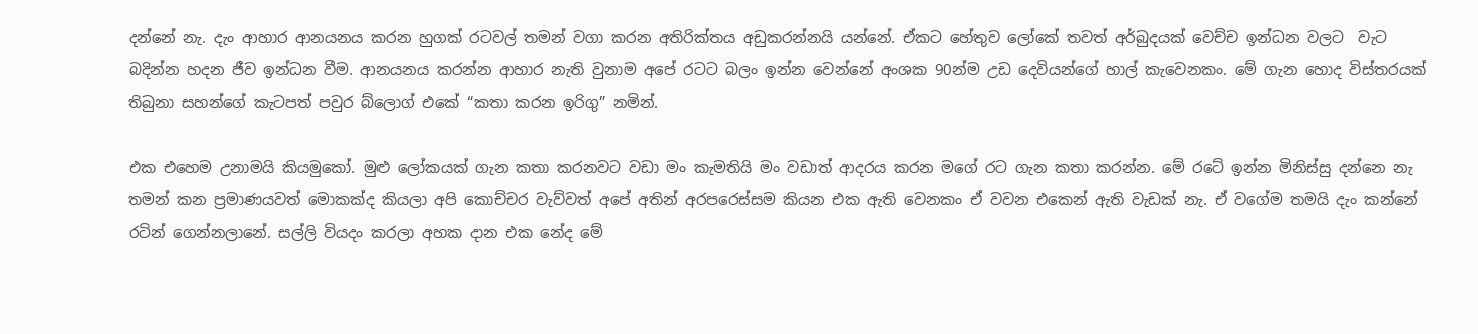දන්නේ නැ. දැං ආහාර ආනයනය කරන හුගක් රටවල් තමන් වගා කරන අතිරික්තය අඩුකරන්නයි යන්නේ. ඒකට හේතුව ලෝකේ තවත් අර්බුදයක් වෙච්ච ඉන්ධන වලට  වැට බදින්න හදන ජීව ඉන්ධන වීම. ආනයනය කරන්න ආහාර නැති වුනාම අපේ රටට බලං ඉන්න වෙන්නේ අංශක 90න්ම උඩ දෙවියන්ගේ හාල් කැවෙනකං. මේ ගැන හොද විස්තරයක් තිබුනා සහන්ගේ කැටපත් පවුර බ්ලොග් එකේ “කතා කරන ඉරිගු” නමින්.

එක එහෙම උනාමයි කියමුකෝ. මුළු ලෝකයක් ගැන කතා කරනවට වඩා මං කැමතියි මං වඩාත් ආදරය කරන මගේ රට ගැන කතා කරන්න. මේ රටේ ඉන්න මිනිස්සු දන්නෙ නැ තමන් කන ප්‍රමාණයවත් මොකක්ද කියලා අපි කොච්චර වැව්වත් අපේ අතින් අරපරෙස්සම කියන එක ඇති වෙනකං ඒ වවන එකෙන් ඇති වැඩක් නැ. ඒ වගේම තමයි දැං කන්නේ රටින් ගෙන්නලානේ. සල්ලි වියදං කරලා අහක දාන එක නේද මේ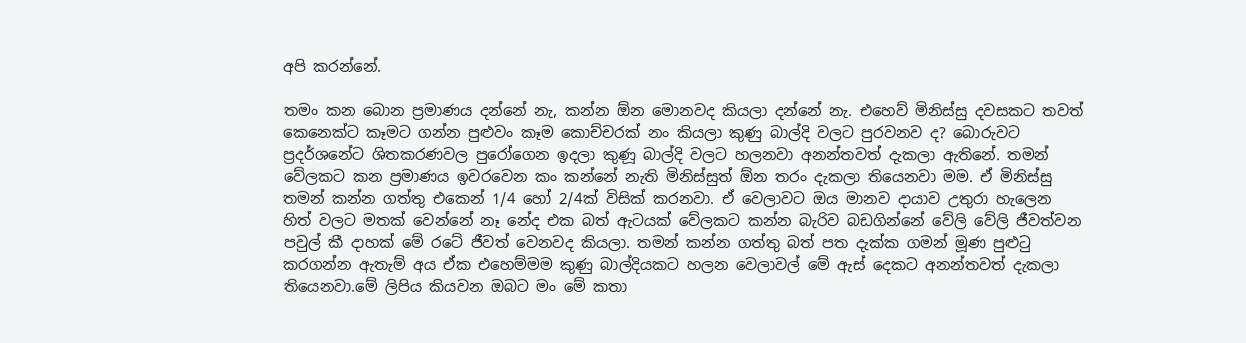අපි කරන්නේ.

තමං කන බොන ප්‍රමාණය දන්නේ නැ, කන්න ඕන මොනවද කියලා දන්නේ නැ. එහෙව් මිනිස්සු දවසකට තවත් කෙනෙක්ට කෑමට ගන්න පුළුවං කෑම කොච්චරක් නං කියලා කුණු බාල්දි වලට පුරවනව ද? බොරුවට ප්‍රදර්ශනේට ශිතකරණවල පුරෝගෙන ඉදලා කුණූ බාල්දි වලට හලනවා අනන්තවත් දැකලා ඇතිනේ. තමන් වේලකට කන ප්‍රමාණය ඉවරවෙන කං කන්නේ නැති මිනිස්සුත් ඕන තරං දැකලා තියෙනවා මම. ඒ මිනිස්සු තමන් කන්න ගත්තු එකෙන් 1/4 හෝ 2/4ක් විසික් කරනවා. ඒ වෙලාවට ඔය මානව දායාව උතුරා හැලෙන හිත් වලට මතක් වෙන්නේ නෑ නේද එක බත් ඇටයක් වේලකට කන්න බැරිව බඩගින්නේ වේලි වේලි ජීවත්වන පවුල් කී දාහක් මේ රටේ ජීවත් වෙනවද කියලා. තමන් කන්න ගත්තු බත් පත දැක්ක ගමන් මූණ පුළුටු කරගන්න ඇතැම් අය ඒක එහෙම්මම කුණු බාල්දියකට හලන වෙලාවල් මේ ඇස් දෙකට අනන්තවත් දැකලා තියෙනවා.මේ ලිපිය කියවන ඔබට මං මේ කතා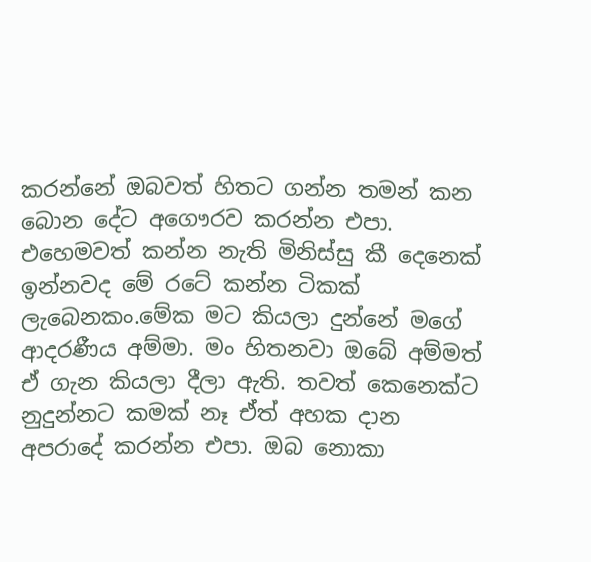කරන්නේ ඔබවත් හිතට ගන්න තමන් කන බොන දේට අගෞරව කරන්න එපා. එහෙමවත් කන්න නැති මිනිස්සු කී දෙනෙක් ඉන්නවද මේ රටේ කන්න ටිකක් ලැබෙනකං.මේක මට කියලා දුන්නේ මගේ ආදරණීය අම්මා. මං හිතනවා ඔබේ අම්මත් ඒ ගැන කියලා දීලා ඇති. තවත් කෙනෙක්ට නුදුන්නට කමක් නෑ ඒත් අහක දාන අපරාදේ කරන්න එපා. ඔබ නොකා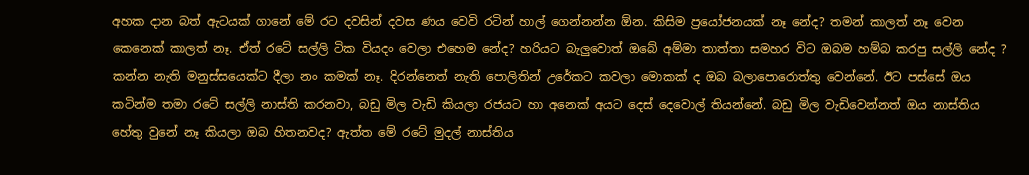අහක දාන බත් ඇටයක් ගානේ මේ රට දවසින් දවස ණය වෙවි රටින් හාල් ගෙන්නන්න ඕන. කිසිම ප්‍රයෝජනයක් නෑ නේද? තමන් කාලත් නෑ වෙන කෙනෙක් කාලත් නෑ. ඒත් රටේ සල්ලි ටික වියදං වෙලා එහෙම නේද? හරියට බැලුවොත් ඔබේ අම්මා තාත්තා සමහර විට ඔබම හම්බ කරපු සල්ලි නේද ? කන්න නැති මනුස්සයෙක්ට දීලා නං කමක් නෑ. දිරන්නෙත් නැති පොලිතින් උරේකට කවලා මොකක් ද ඔබ බලාපොරොත්තු වෙන්නේ. ඊට පස්සේ ඔය කටින්ම තමා රටේ සල්ලි නාස්ති කරනවා, බඩු මිල වැඩි කියලා රජයට හා අනෙක් අයට දෙස් දෙවොල් තියන්නේ. බඩු මිල වැඩිවෙන්නත් ඔය නාස්තිය හේතු වුනේ නෑ කියලා ඔබ හිතනවද? ඇත්ත මේ රටේ මුදල් නාස්තිය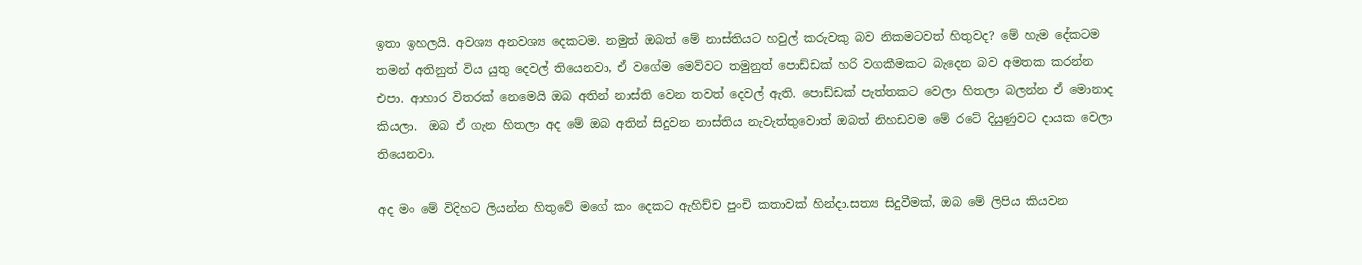ඉතා ඉහලයි. අවශ්‍ය අනවශ්‍ය දෙකටම. නමුත් ඔබත් මේ නාස්තියට හවුල් කරුවකු බව නිකමටවත් හිතුවද? මේ හැම දේකටම තමන් අතිනුත් විය යුතු දෙවල් තියෙනවා, ඒ ව‌ගේම මෙව්වට තමුනුත් පොඩ්ඩක් හරි වගකීමකට බැදෙන බව අමතක කරන්න එපා. ආහාර විතරක් නෙමෙයි ඔබ අතින් නාස්ති වෙන තවත් දෙවල් ඇති. පොඩ්ඩක් පැත්තකට වෙලා හිතලා බලන්න ඒ මොනාද කියලා.  ඔබ ඒ ගැන හිතලා අද මේ ඔබ අතින් සිදුවන නාස්තිය නැවැත්තුවොත් ඔබත් නිහඩවම මේ රටේ දියුණුවට දායක වෙලා තියෙනවා.

අද මං මේ විදිහට ලියන්න හිතුවේ මගේ කං දෙකට ඇහිච්ච පුංචි කතාවක් හින්දා.සත්‍ය සිදුවීමක්, ඔබ මේ ලිපිය කියවන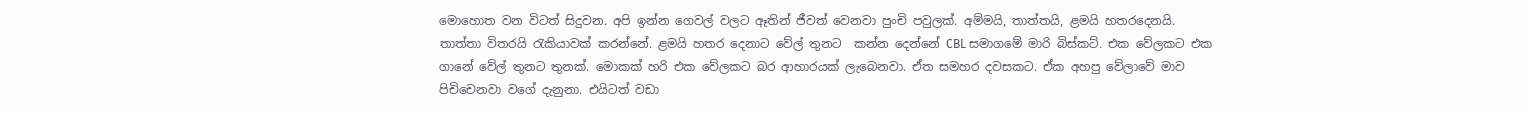මොහොත වන විටත් සිදුවන. අපි ඉන්න ගෙවල් වලට ඈතින් ජීවත් වෙනවා පුංචි පවුලක්. අම්මයි, තාත්තයි, ළමයි හතරදෙනයි. තාත්තා විතරයි රැකියාවක් කරන්නේ. ළමයි හතර දෙනාට වේල් තුනට  කන්න දෙන්නේ CBL සමාගමේ මාරි බිස්කට්. එක වේලකට එක ගානේ වේල් තුනට තුනක්. මොකක් හරි එක වේලකට බර ආහාරයක් ලැබෙනවා. ඒත සමහර දවසකට. ඒක අහපු වේලාවේ මාව පිචිචෙනවා වගේ දැනුනා. එයිටත් වඩා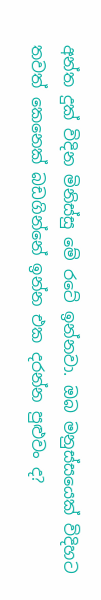අන්ත දුක් විදින මිනිස්සු මේ රටේ ඉන්නවා. ඔබ මනුස්සයෙක් විදිහට තවත් කෙනෙක් බඩගින්නේ ඉන්න එක දරන්න පුළුවං ද?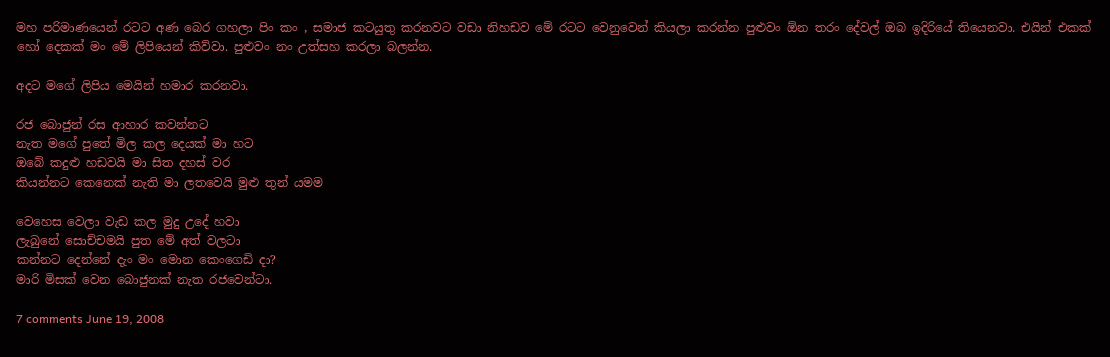මහ පරිමාණයෙන් රටට අණ බෙර ගහලා පිං කං , සමාජ කටයුතු කරනවට වඩා නිහඩව මේ රටට වෙනුවෙන් කියලා කරන්න පුළුවං ඕන තරං දේවල් ඔබ ඉදිරියේ තියෙනවා. එයින් එකක් හෝ දෙකක් මං මේ ලිපියෙන් කිව්වා. පුළුවං නං උත්සහ කරලා බලන්න.

අදට මගේ ලිපිය මෙයින් හමාර කරනවා.

රජ බොජුන් රස ආහාර කවන්නට
නැත මගේ පුතේ මිල කල දෙයක් මා හට
ඔබේ කදුළු හඩවයි මා සිත දහස් වර
කියන්නට කෙනෙක් නැති මා ලතවෙයි මුළු තුන් යමම

වෙහෙස වෙලා වැඩ කල මුදු උදේ හවා
ලැබුනේ සොච්චමයි පුත මේ අත් වලටා
කන්නට දෙන්නේ දැං මං මොන කෙංගෙඩි දා?
මාරි මිසක් වෙන බොජුනක් නැත රජවෙන්ටා.

7 comments June 19, 2008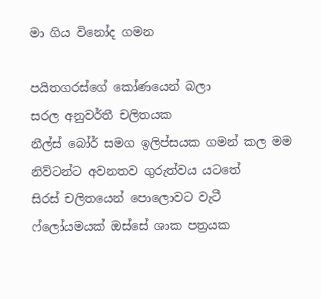මා ගිය විනෝද ගමන

පයිතගරස්ගේ කෝණයෙන් බලා
සරල අනුවර්තී චලිතයක
නීල්ස් බෝර් සමග ඉලිප්සයක ගමන් කල මම
නිව්ටන්ට අවනතව ගුරුත්වය යටතේ
සිරස් චලිතයෙන් පොලොවට වැටී
ෆ්ලෝයමයක් ඔස්සේ ශාක පත්‍රයක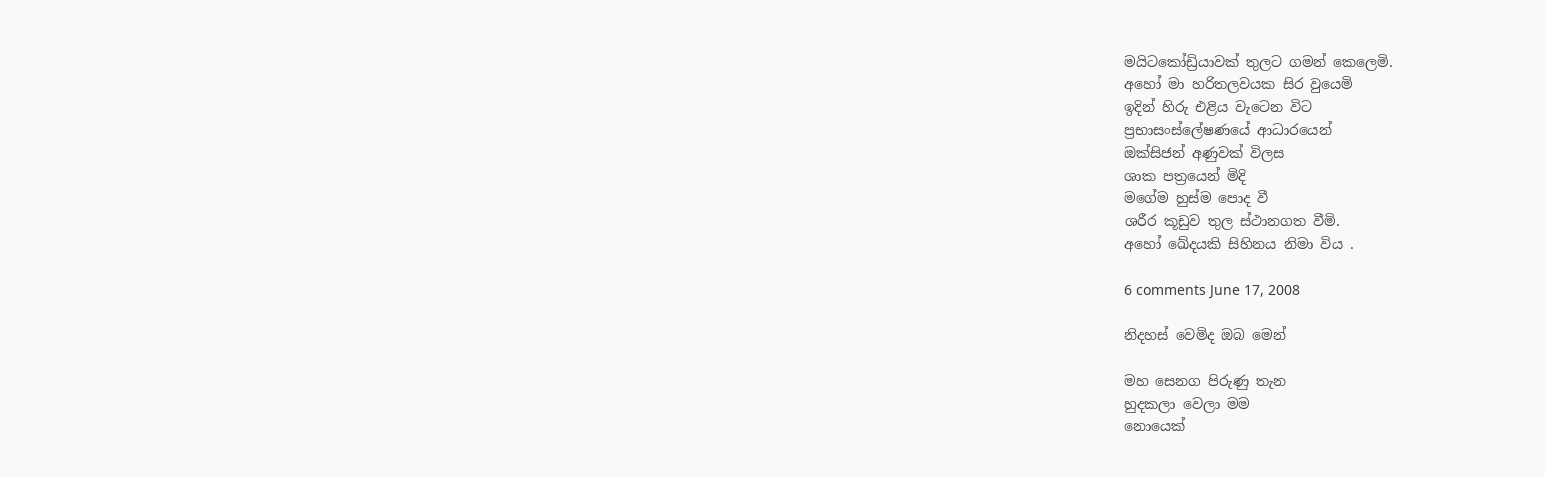මයිටකෝඩ්‍රියාවක් තුලට ගමන් කෙලෙමි.
අහෝ මා හරිතලවයක සිර වුයෙමි
ඉදින් හිරු එළිය වැටෙන විට
ප්‍රභාසංස්ලේෂණයේ ආධාරයෙන්
ඔක්සිජන් අණුවක් විලස
ශාක පත්‍රයෙන් මිදි
මගේම හුස්ම පොද වී
ශරීර කූඩුව තුල ස්ථානගත වීමි.
අහෝ ඛේදයකි සිහිනය නිමා විය .

6 comments June 17, 2008

නිදහස් වෙමිද ඔබ මෙන්

මහ සෙනග පිරුණු තැන
හුදකලා වෙලා මම
නොයෙක්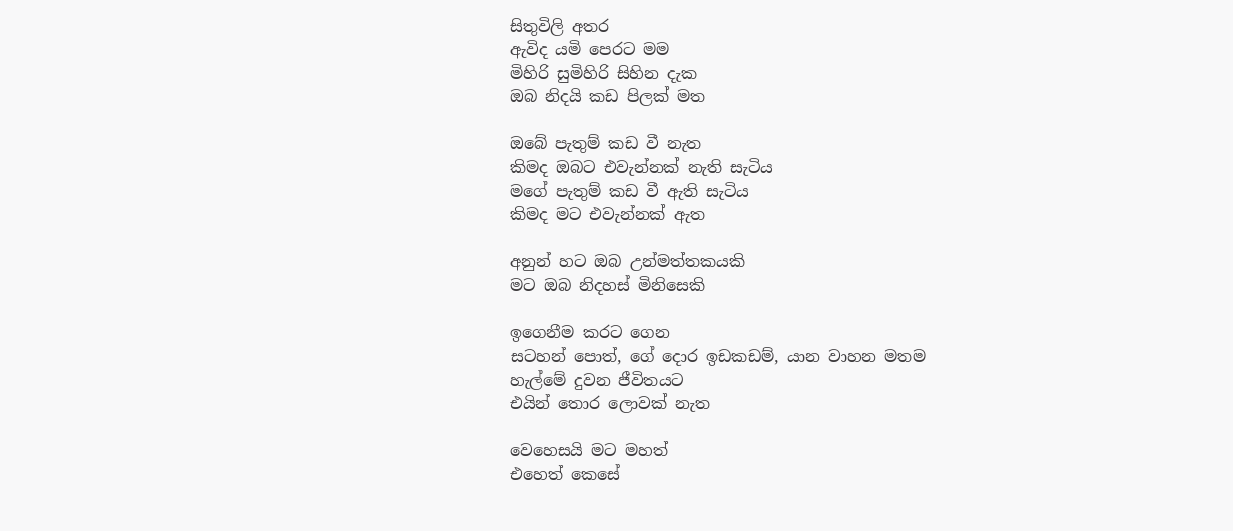සිතුවිලි අතර
ඇවිද යමි පෙරට මම
මිහිරි සුමිහිරි සිහින දැක
ඔබ නිදයි කඩ පිලක් මත

ඔබේ පැතුම් කඩ වී නැත
කිමද ඔබට එවැන්නක් නැති සැටිය
මගේ පැතුම් කඩ වී ඇති සැටිය
කිමද මට එවැන්නක් ඇත

අනුන් හට ඔබ උන්මත්තකයකි
මට ඔබ නිදහස් මිනිසෙකි

ඉගෙනීම කරට ගෙන
සටහන් පොත්, ගේ දොර ඉඩකඩම්, යාන වාහන මතම
හැල්මේ දුවන ජීවිතයට
එයින් තොර ලොවක් නැත

වෙහෙසයි මට මහත්
එහෙත් කෙසේ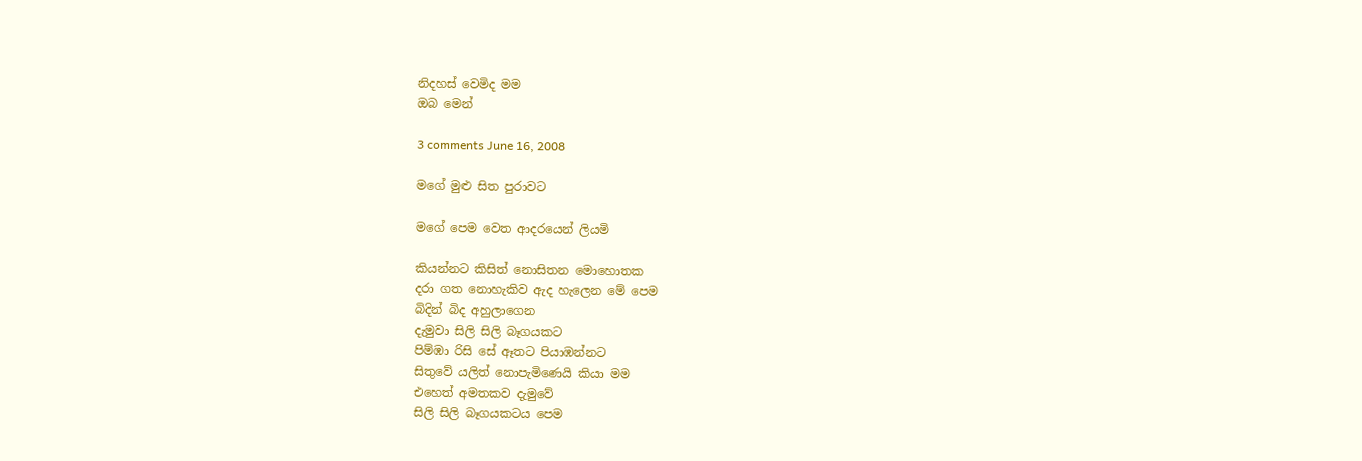නිදහස් වෙමිද මම
ඔබ මෙන්

3 comments June 16, 2008

මගේ මුළු සිත පුරාවට

මගේ පෙම වෙත ආදරයෙන් ලියමි

කියන්නට කිසිත් නොසිතන මොහොතක
දරා ගත නොහැකිව ඇද හැලෙන මේ පෙම
බිදින් බිද අහුලාගෙන
දැමුවා සිලි සිලි බෑගයකට
පිම්ඹා රිසි සේ ඈතට පියාඹන්නට
සිතුවේ යලිත් නොපැමිණෙයි කියා මම
එහෙත් අමතකව දැමුවේ
සිලි සිලි බෑගයකටය පෙම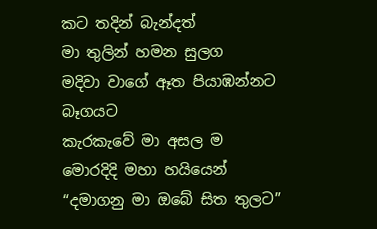කට තදින් බැන්දත්
මා තුලින් හමන සුලග
මදිවා වාගේ ඈත පියාඹන්නට බෑගයට
කැරකැවේ මා අසල ම
මොරදිදි මහා හයියෙන්
“දමාගනු මා ඔබේ සිත තුලට”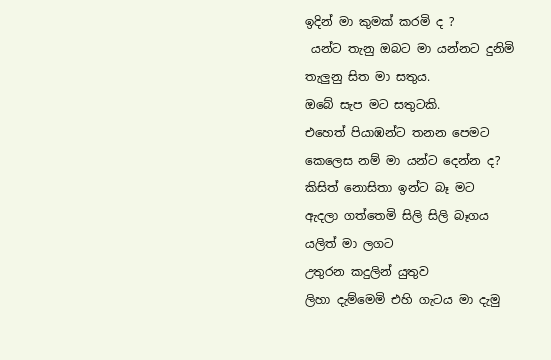ඉදින් මා කුමක් කරමි ද ?
 යන්ට තැනු ඔබට මා යන්නට දුනිමි
තැලුනු සිත මා සතුය.
ඔබේ සැප මට සතුටකි.
එහෙත් පියාඹන්ට තනන පෙමට
කෙලෙස නම් මා යන්ට දෙන්න ද?
කිසිත් නොසිතා ඉන්ට බෑ මට
ඇදලා ගත්තෙමි සිලි සිලි බෑගය
යලිත් මා ලගට
උතුරන කදුලින් යුතුව
ලිහා දැම්මෙමි එහි ගැටය මා දැමු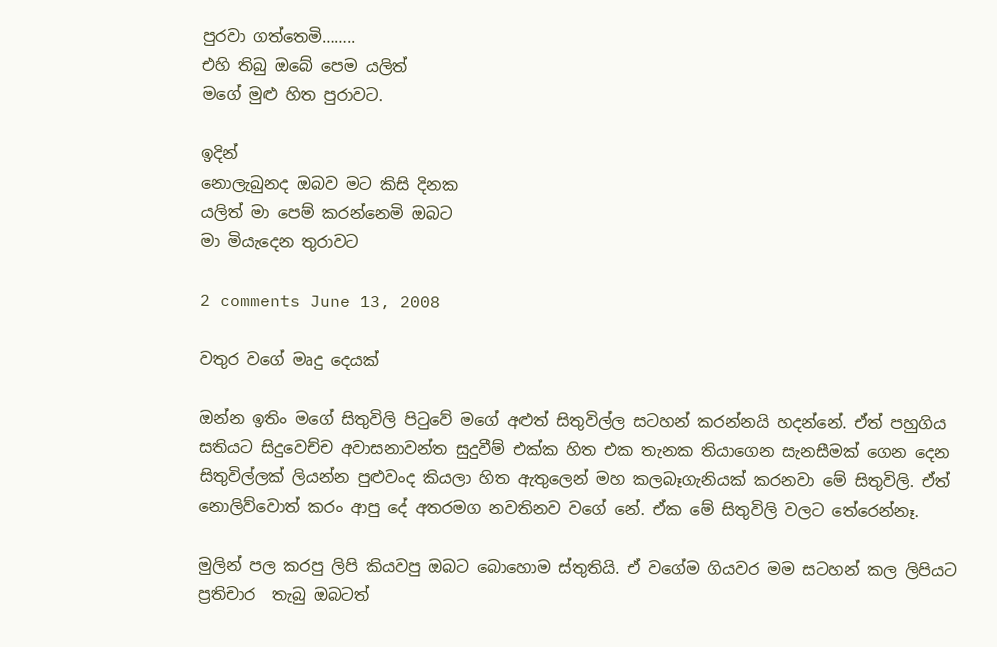පුරවා ගත්තෙමි……..
එහි තිබු ඔබේ පෙම යලිත්
මගේ මුළු හිත පුරාවට.

ඉදින්
නොලැබුනද ඔබව මට කිසි දිනක
යලිත් මා පෙම් කරන්නෙමි ඔබට
මා මියැදෙන තුරාවට

2 comments June 13, 2008

වතුර වගේ මෘදු දෙයක්

ඔන්න ඉතිං මගේ සිතුවිලි පිටුවේ මගේ අළුත් සිතුවිල්ල සටහන් කරන්නයි හදන්නේ. ඒත් පහුගිය සතියට සිදුවෙච්ච අවාසනාවන්ත සුදුවීම් එක්ක හිත එක තැනක තියාගෙන සැනසීමක් ගෙන දෙන සිතුවිල්ලක් ලියන්න පුළුවංද කියලා හිත ඇතුලෙන් මහ කලබෑගැනියක් කරනවා මේ සිතුවිලි. ඒත් නොලිව්වොත් කරං ආපු දේ අතරමග නවතිනව වගේ නේ. ඒක මේ සිතුවිලි වලට තේරෙන්නෑ.

මුලින් පල කරපු ලිපි කියවපු ඔබට බොහොම ස්තුතියි. ඒ වගේම ගියවර මම සටහන් කල ලිපියට ප්‍රතිචාර  තැබු ඔබටත්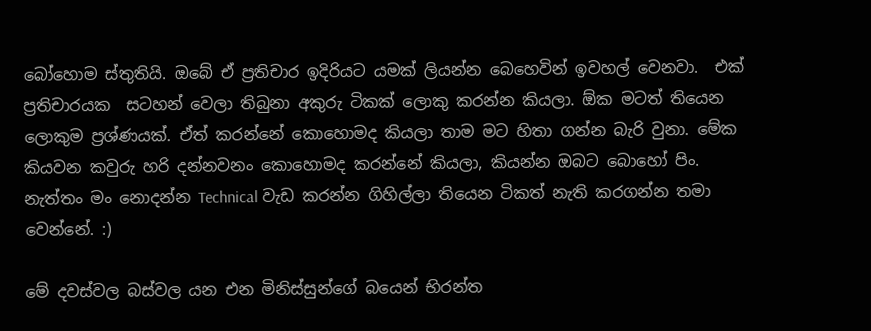බෝහොම ස්තුතියි. ඔබේ ඒ ප්‍රතිචාර ඉදිරියට යමක් ලියන්න බෙ‌හෙවින් ඉවහල් වෙනවා.  එක් ප්‍රතිචාරයක  සටහන් වෙලා තිබුනා අකුරු ටිකක් ලොකු කරන්න කියලා. ඕක මටත් තියෙන ලොකුම ප්‍රශ්ණයක්. ඒත් කරන්නේ කොහොමද කියලා තාම මට හිතා ගන්න බැරි වුනා. මේක කියවන කවුරු හරි දන්නවනං කොහොමද කරන්නේ කියලා, කියන්න ඔබට බොහෝ පිං.  නැත්තං මං නොදන්න Technical වැඩ කරන්න ගිහිල්ලා තියෙන ටිකත් නැති කරගන්න තමා වෙන්නේ. :)

මේ දවස්වල බස්වල යන එන මිනිස්සුන්ගේ බයෙන් භිරන්ත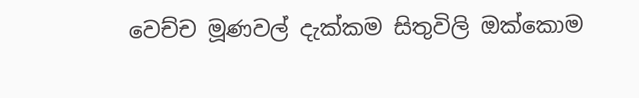වෙච්ච මූණවල් දැක්කම සිතුවිලි ඔක්කොම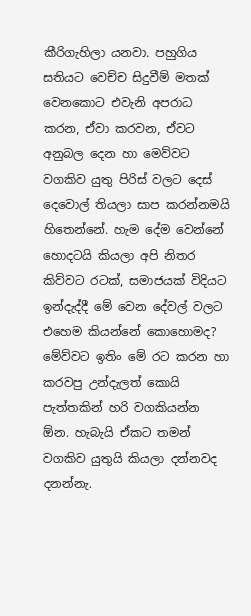කීරිගැහිලා යනවා. පහුගිය සතියට වෙච්ච සිදුවීම් මතක් වෙනකොට එවැනි අපරාධ කරන, ඒවා කරවන, ඒවට අනුබල දෙන හා මෙව්වට වගකිව යුතු පිරිස් වලට දෙස් දෙවොල් තියලා සාප කරන්නමයි හිතෙන්නේ. හැම දේම වෙන්නේ හොදටයි කියලා අපි නිතර කිව්වට රටක්, සමාජයක් විදියට ඉන්දැද්දී මේ වෙන දේවල් වලට එහෙම කියන්නේ කොහොමද? මේව්වට ඉතිං මේ රට කරන හා කරවපු උන්දැලත් කොයි පැත්තකින් හරි වගකියන්න ඕන. හැබැයි ඒකට තමන් වගකිව යුතුයි කියලා දන්නවද දනන්නැ.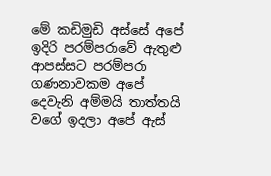මේ කඩිමුඩි අස්සේ අපේ ඉදිරි පරම්පරාවේ ඇතුළු ආපස්සට පරම්පරා ගණනාවකම අපේ දෙවැනි අම්මයි තාත්තයි වගේ ඉදලා අපේ ඇස්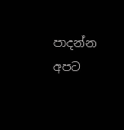පාදන්න අපට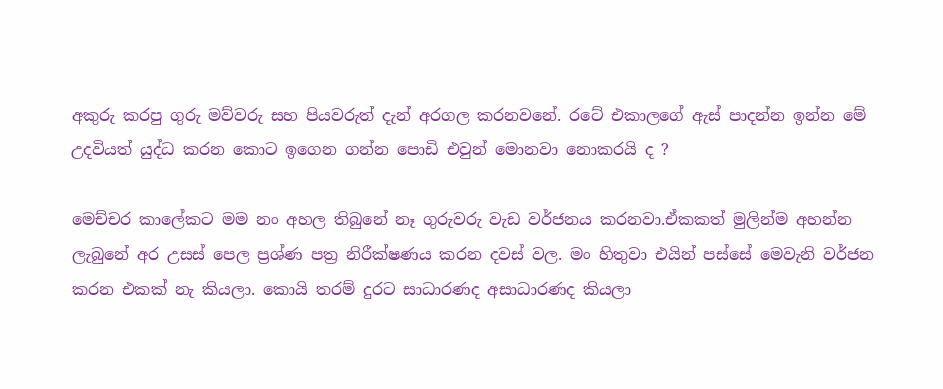අකුරු කරපු ගුරු මව්වරු සහ පියවරුත් දැන් අරගල කරනවනේ. රටේ එකාලගේ ඇස් පාදන්න ඉන්න මේ උදවියත් යුද්ධ කරන කොට ඉගෙන ගන්න පොඩි එවුන් මොනවා නොකරයි ද ?

මෙච්චර කාලේකට මම නං අහල තිබුනේ නෑ ගුරුවරු වැඩ වර්ජනය කරනවා.ඒකකත් මුලින්ම අහන්න ලැබුනේ අර උසස් පෙල ප්‍රශ්ණ පත්‍ර නිරීක්ෂණය කරන දවස් වල. මං හිතුවා එයින් පස්සේ මෙවැනි වර්ජන කරන එකක් නැ කියලා. කොයි තරම් දුරට සාධාරණද අසාධාරණද කියලා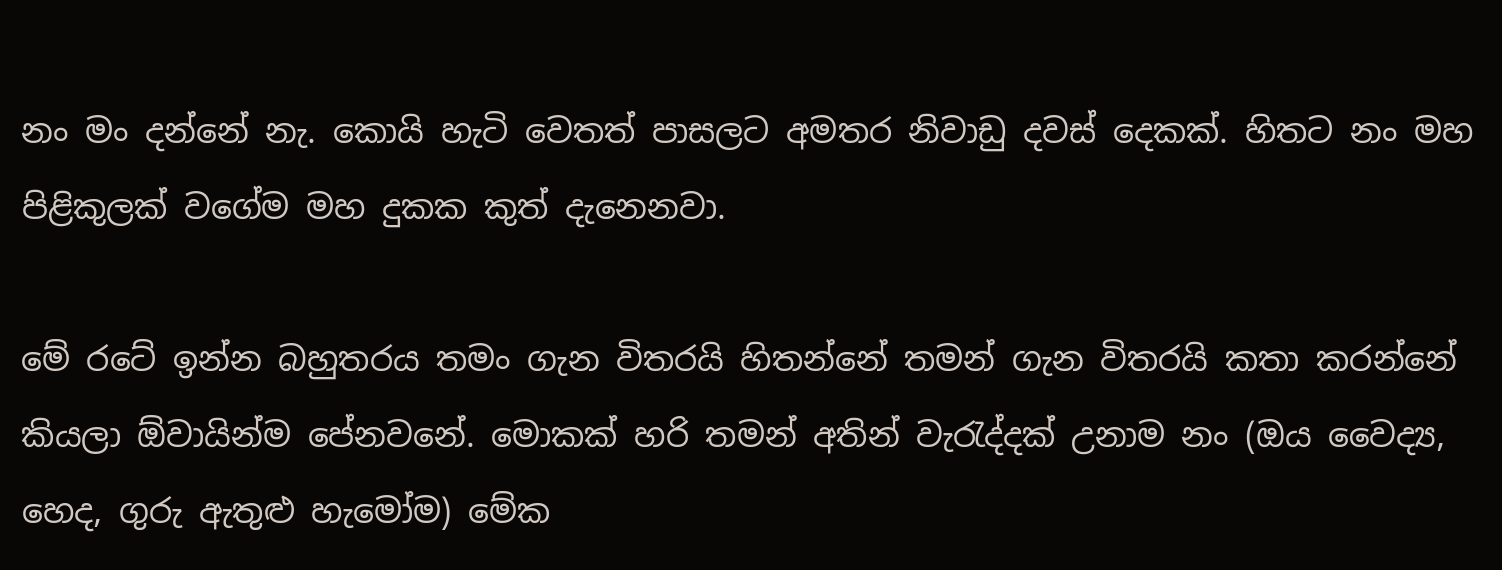නං මං දන්නේ නැ. කොයි හැටි වෙතත් පාසලට අමතර නිවාඩු දවස් දෙකක්. හිතට නං මහ පිළිකුලක් වගේම මහ දුකක කුත් දැනෙනවා.

මේ රටේ ඉන්න බහුතරය තමං ගැන විතරයි හිතන්නේ තමන් ගැන විතරයි කතා කරන්නේ කියලා ඕවායින්ම පේනවනේ. මොකක් හරි තමන් අතින් වැරැද්දක් උනාම නං (ඔය වෛද්‍ය, හෙද, ගුරු ඇතුළු හැමෝම) මේක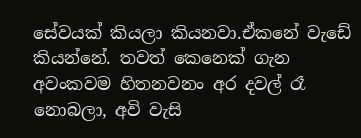සේවයක් කියලා කියනවා.ඒකනේ වැඩේ කියන්නේ. තවත් කෙනෙක් ගැන අවංකවම හිතනවනං අර දවල් රෑ නොබලා, අවි වැසි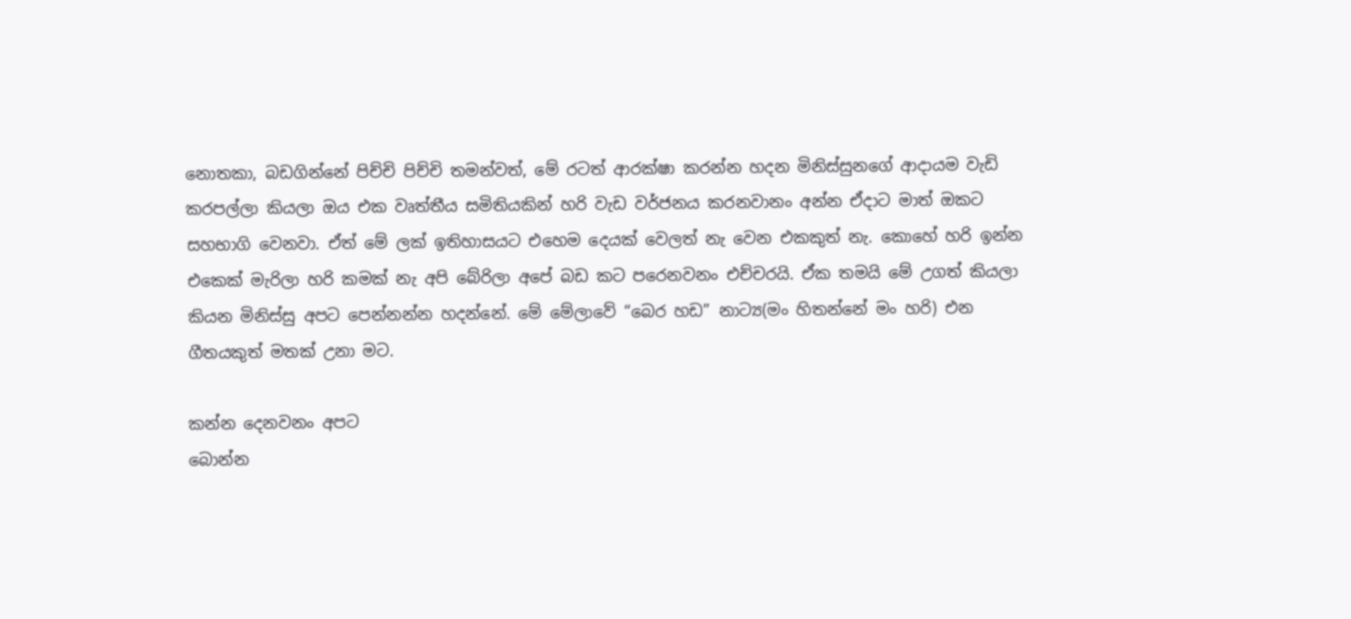නොතකා, බඩගින්නේ පිච්චි පිච්චි තමන්වත්, මේ රටත් ආරක්ෂා කරන්න හදන මිනිස්සුනගේ ආදායම වැඩි කරපල්ලා කියලා ඔය එක වෘත්තීය සමිතියකින් හරි වැඩ වර්ජනය කරනවානං අන්න ඒදාට මාත් ඔකට සහභාගි වෙනවා. ඒත් මේ ලක් ඉතිහාසයට එහෙම දෙයක් වෙලත් නැ වෙන එකකුත් නැ. කොහේ හරි ඉන්න එකෙක් මැරිලා හරි කමක් නැ අපි බේරිලා අපේ බඩ කට පරෙනවනං එච්චරයි. ඒක තමයි මේ උගත් කියලා කියන මිනිස්සු අපට පෙන්නන්න හදන්නේ. මේ මේලාවේ “බෙර හඩ” නාට්‍ය(මං හිතන්නේ මං හරි) එන ගීතයකුත් මතක් උනා මට.

කන්න දෙනවනං අපට
බොන්න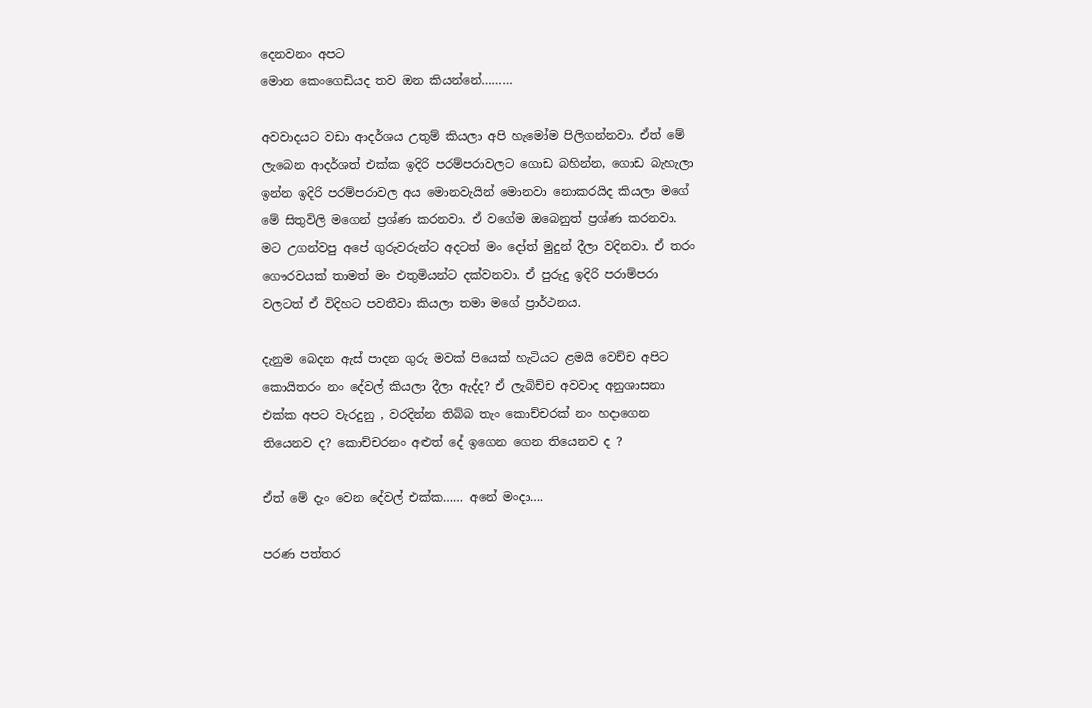දෙනවනං අපට
මොන කෙංගෙඩියද තව ඔන කියන්නේ………

අවවාදයට වඩා ආදර්ශය උතුම් කියලා අපි හැමෝම පිලිගන්නවා. ඒත් මේ ලැබෙන ආදර්ශත් එක්ක ඉදිරි පරම්පරාවලට ගොඩ බහින්න, ගොඩ බැහැලා ඉන්න ඉදිරි පරම්පරාවල අය මොනවැයින් මොනවා නොකරයිද කියලා මගේ මේ සිතුවිලි මගෙන් ප්‍රශ්ණ කරනවා. ඒ වගේම ඔබෙනුත් ප්‍රශ්ණ කරනවා. මට උගන්වපු අපේ ගුරුවරුන්ට අදටත් මං දෝත් මුදුන් දීලා වදිනවා. ඒ තරං ගෞරවයක් තාමත් මං එතුමියන්ට දක්වනවා. ඒ පුරුදු ඉදිරි පරාම්පරා වලටත් ඒ විදිහට පවතීවා කියලා තමා මගේ ප්‍රාර්ථනය.

දැනුම බෙදන ඇස් පාදන ගුරු මවක් පියෙක් හැටියට ළමයි වෙච්ච අපිට කොයිතරං නං දේවල් කියලා දීලා ඇද්ද? ඒ ලැබිච්ච අවවාද අනුශාසනා එක්ක අපට වැරදුනු , වරදින්න තිබ්බ තැං කොච්චරක් නං හදාගෙන තියෙනව ද? කොච්චරනං අළුත් දේ ඉගෙන ගෙන තියෙනව ද ?

ඒත් මේ දැං වෙන දේවල් එක්ක…… අනේ මංදා….

පරණ පත්තර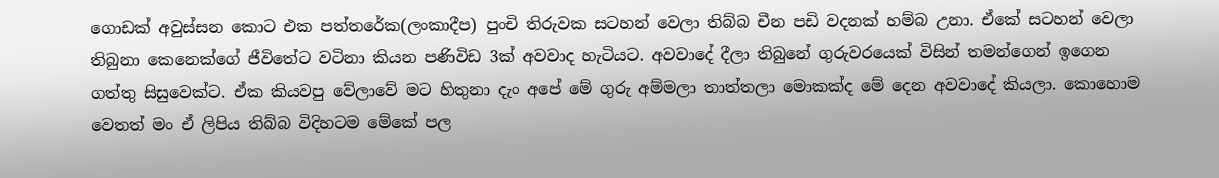ගොඩක් අවුස්සන කොට එක පත්තරේක(ලංකාදීප) පුංචි තිරුවක සටහන් වෙලා තිබ්බ චීන පඩි වදනක් හම්බ උනා. ඒකේ සටහන් වෙලා තිබුනා කෙනෙක්ගේ ජීවිතේට වටිනා කියන පණිවිඩ 3ක් අවවාද හැටියට. අවවාදේ දීලා තිබුනේ ගුරුවරයෙක් විසින් තමන්ගෙන් ඉගෙන ගත්තු සිසුවෙක්ට. ඒක කියවපු වේලාවේ මට හිතුනා දැං අපේ මේ ගුරු අම්මලා තාත්තලා මොකක්ද මේ දෙන අවවාදේ කියලා. කොහොම වෙතත් මං ඒ ලිපිය තිබ්බ විදිහටම මේකේ පල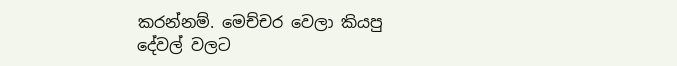කරන්නම්. මෙච්චර වෙලා කියපු දේවල් වලට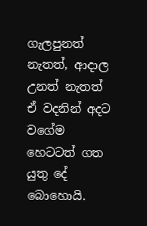ගැලපුනත් නැතත්, ආදාල උනත් නැතත් ඒ වදනින් අදට වගේම හෙටටත් ගත යුතු දේ බොහොයි.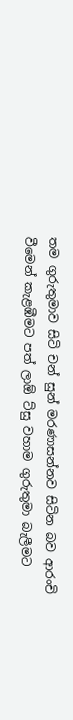තම ගුරුතුමාව සිටි චන් සුන් මරණාසන්නව සිටින බව ආරංචි වීමෙන් කැළඹීමට පත් ලාඕ ට්සු වහාම ගුරුතුමා බැලීමට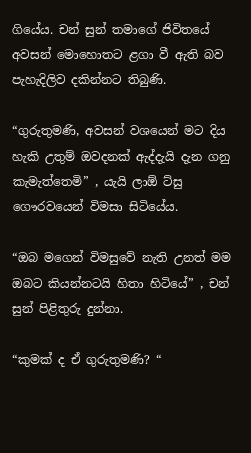ගියේය. චන් සුන් තමාගේ ජිවිතයේ අවසන් මොහොතට ළගා වී ඇති බව පැහැදිලිව දකින්නට තිබුණි.

“ගුරුතුමණි, අවසන් වශයෙන් මට දිය හැකි උතුම් ඔවදනක් ඇද්දැයි දැන ගනු කැමැත්තෙමි” , යැයි ලාඕ ට්සු ගෞරවයෙන් විමසා සිටියේය.

“ඔබ මගෙන් විමසුවේ නැති උනත් මම ඔබට කියන්නටයි හිතා හිටියේ” , චන් සුන් පිළිතුරු දුන්නා.

“කුමක් ද ඒ ගුරුතුමණි? “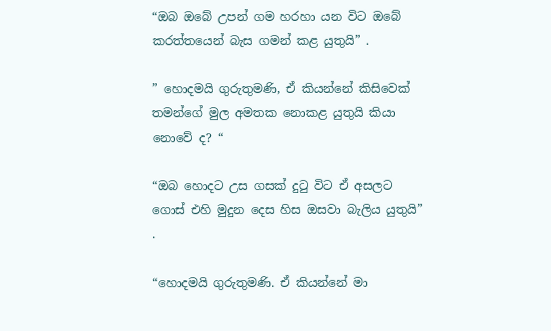“ඔබ ඔබේ උපන් ගම හරහා යන විට ඔබේ කරත්තයෙන් බැස ගමන් කළ යුතුයි” .

” හොදමයි ගුරුතුමණි, ඒ කියන්නේ කිසිවෙක් තමන්ගේ මුල අමතක නොකළ යුතුයි කියා නොවේ ද? “

“ඔබ හොදට උස ගසක් දුටු විට ඒ අසලට ගොස් එහි මුදුන දෙස හිස ඔසවා බැලිය යුතුයි” .

“හොදමයි ගුරුතුමණි. ඒ කියන්නේ මා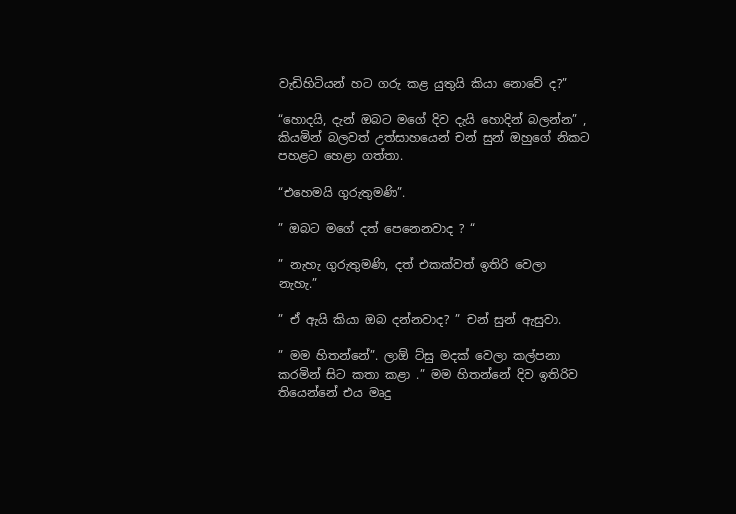වැඩිහිටියන් හට ගරු කළ යුතුයි කියා නොවේ ද?”

“හොදයි, දැන් ඔබට මගේ දිව දැයි හොදින් බලන්න” , කියමින් බලවත් උත්සාහයෙන් චන් සුන් ඔහුගේ නිකට පහළට හෙළා ගත්තා.

“එහෙමයි ගුරුතුමණි”.

” ඔබට මගේ දත් පෙනෙනවාද ? “

” නැහැ ගුරුතුමණි, දත් එකක්වත් ඉතිරි වෙලා නැහැ.”

” ඒ ඇයි කියා ඔබ දන්නවාද? ” චන් සුන් ඇසුවා.

” මම හිතන්නේ”. ලාඕ ට්සු මදක් වෙලා කල්පන‌ා කරමින් සිට කතා කළා .” මම හිතන්නේ දිව ඉතිරිව තියෙන්නේ එය මෘදු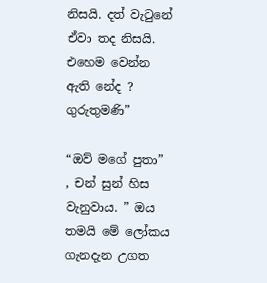නිසයි. දත් වැටුනේ ඒවා තද නිසයි. එහෙම වෙන්න ඇති නේද ? ගුරුතුමණි”

“ඔව් මගේ පුතා” , චන් සුන් හිස වැනුවාය. ” ඔය තමයි මේ ලෝකය ගැනදැන උගත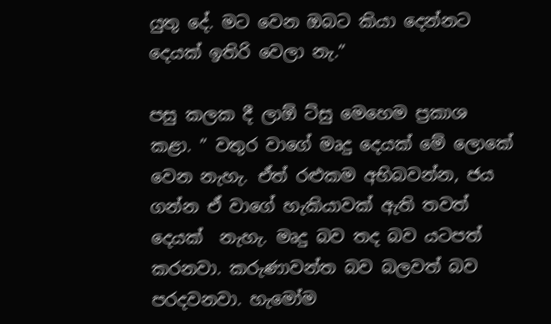යුතු දේ. මට වෙන ඔබට කියා දෙන්නට දෙයක් ඉතිරි වෙලා නැ.”

පසු කලක දී ලාඕ ට්සු මෙහෙම ප්‍රකාශ කළා. ” වතුර වාගේ මෘදු දෙයක් මේ ලොකේ වෙන නැහැ. ඒත් රළුකම අභිබවන්න, ජය ගන්න ඒ වාගේ හැකියාවක් ඇති තවත් දෙයක්  නැහැ. මෘදු බව තද බව යටපත් කරනවා. කරුණාවන්ත බව බලවත් බව පරදවනවා. හැමෝම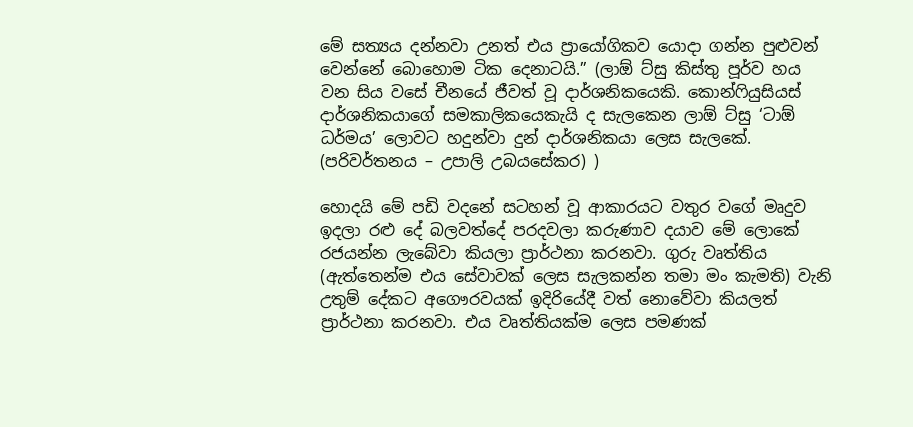මේ සත්‍යය දන්නවා උනත් එය ප්‍රායෝගිකව යොදා ගන්න පුළුවන් වෙන්නේ බොහොම ටික දෙනාටයි.” (ලාඕ ට්සු කිස්තු පූර්ව හය වන සිය වසේ චීනයේ ජීවත් වූ දාර්ශනිකයෙකි. කොන්ෆියුසියස් දාර්ශනිකයාගේ සමකාලිකයෙකැයි ද සැලකෙන ලාඕ ට්සු ‘ටාඕ ධර්මය’ ලොවට හදුන්වා දුන් දාර්ශනිකයා ලෙස සැලකේ. (පරිවර්තනය – උපාලි උබයසේකර) )

හොදයි මේ පඩි වදනේ සටහන් වූ ආකාරයට වතුර වගේ මෘදුව ඉදලා රළු දේ බලවත්දේ පරදවලා කරුණාව දයාව මේ ලොකේ රජයන්න ලැබේවා කියලා ප්‍රාර්ථනා කරනවා. ගුරු වෘත්තිය (ඇත්තෙන්ම එය සේවාවක් ලෙස සැලකන්න තමා මං කැමති) වැනි උතුම් දේකට අගෞරවයක් ඉදිරියේදී වත් නොවේවා කියලත් ප්‍රාර්ථනා කරනවා. එය වෘත්තියක්ම ලෙස පමණක්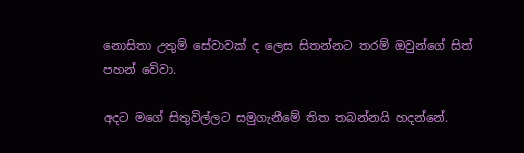නොසිතා උතුම් සේවාවක් ද ලෙස සිතන්නට තරම් ඔවුන්ගේ සිත් පහන් වේවා.

අදට මගේ සිතුවිල්ලට සමුගැනීමේ තිත තබන්නයි හදන්නේ.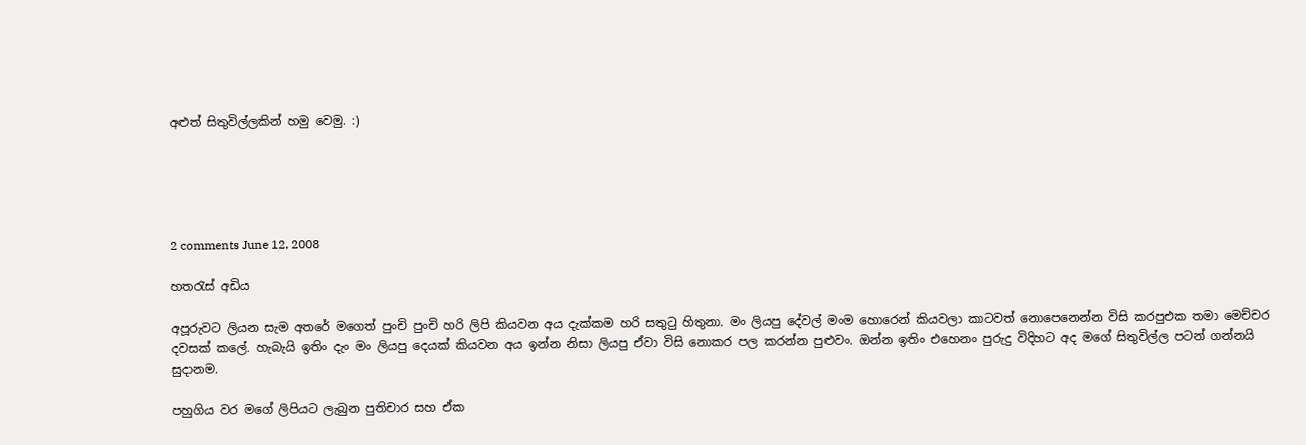අළුත් සිතුවිල්ලකින් හමු වෙමු. :)





2 comments June 12, 2008

හතරැස් අඩිය

අපූරුවට ලියන සැම අතරේ මගෙත් පුංචි පුංචි හරි ලිපි කියවන අය දැක්කම හරි සතුටු හිතුනා. මං ලියපු දේවල් මංම හොරෙන් කියවලා කාටවත් නොපෙනෙන්න විසි කරපුඑක තමා මෙච්චර දවසක් කලේ. හැබැයි ඉතිං දැං මං ලියපු දෙයක් කියවන අය ඉන්න නිසා ලියපු ඒවා විසි නොකර පල කරන්න පුළුවං. ඔන්න ඉතිං එහෙනං පුරුදු විදිහට අද මගේ සිතුවිල්ල පටන් ගන්නයි සුදානම.

පහුගිය වර මගේ ලිපියට ලැබුන පුතිචාර සහ ඒක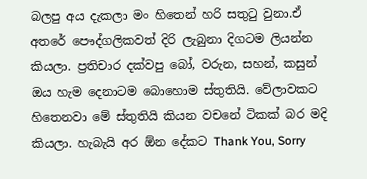බලපු අය දැකලා මං හිතෙන් හරි සතුටු වුනා.ඒ අතරේ පෞද්ගලිකවත් දිරි ලැබුනා දිගටම ලියන්න කියලා. ප්‍රතිචාර දක්වපු බෝ, වරුන, සහන්, කසුන් ඔය හැම දෙනාටම බොහොම ස්තුතියි. වේලාවකට හිතෙනවා මේ ස්තුතියි කියන වචනේ ටිකක් බර මදි කියලා. හැබැයි අර ඕන දේකට Thank You, Sorry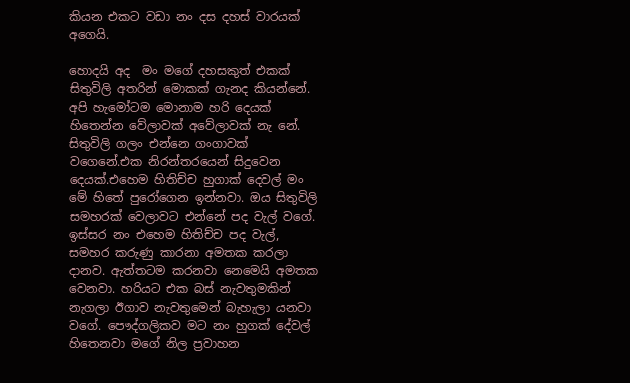කියන එකට වඩා නං දස දහස් වාරයක් අගෙයි.

හොදයි අද  මං මගේ දහසකුත් එකක් සිතුවිලි අතරින් මොකක් ගැනද කියන්නේ. අපි හැමෝටම මොනාම හරි දෙයක් හිතෙන්න වේලාවක් අවේලාවක් නැ නේ. සිතුවිලි ගලං එන්නෙ ගංගාවක් වගෙනේ.එක නිරන්තරයෙන් සිදුවෙන දෙයක්.එහෙම හිතිච්ච හුගාක් දෙවල් මං මේ හිතේ පුරෝගෙන ඉන්නවා. ඔය සිතුවිලි සමහරක් වෙලාවට එන්නේ පද වැල් වගේ. ඉස්සර නං එහෙම හිතිච්ච පද වැල්, සමහර කරුණු කාරනා අමතක කරලා දානව. ඇත්තටම කරනවා නෙමෙයි අමතක වෙනවා. හරියට එක බස් නැවතුමකින් නැගලා ඊගාව නැවතුමෙන් බැහැලා යනවා වගේ. පෞද්ගලිකව මට නං හුගක් දේවල් හිතෙනවා මගේ නිල ප්‍රවාහන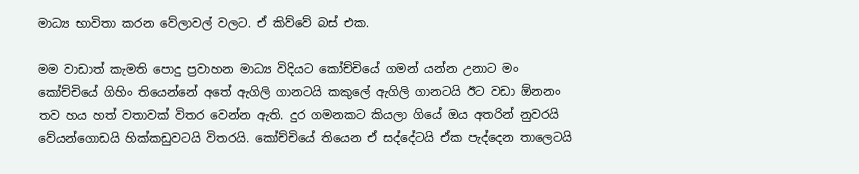මාධ්‍ය භාවිතා කරන වේලාවල් වලට. ඒ කිව්වේ බස් එක.

මම වාඩාත් කැමති පොදු ප්‍රවාහන මාධ්‍ය විදියට කෝච්චියේ ගමන් යන්න උනාට මං කෝච්චියේ ගිහිං තියෙන්නේ අතේ ඇගිලි ගානටයි කකුලේ ඇගිලි ගානටයි ඊට වඩා ඕනනං තව හය හත් වතාවක් විතර වෙන්න ඇති. දුර ගමනකට කියලා ගියේ ඔය අතරින් නුවරයි වේයන්ගොඩයි හික්කඩුවටයි විතරයි. කෝච්චියේ තියෙන ඒ සද්දේටයි ඒක පැද්දෙන තාලෙටයි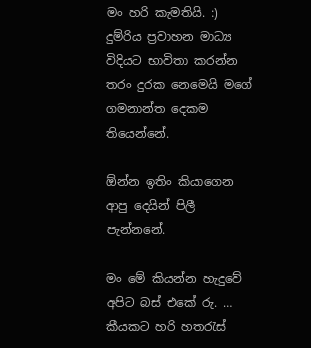මං හරි කැමතියි. :) දුම්රිය ප්‍රවාහන මාධ්‍ය විදියට භාවිතා කරන්න තරං දුරක නෙමෙයි මගේ ගමනාන්ත දෙකම තියෙන්නේ.

ඕන්න ඉතිං කියාගෙන ආපු දෙයින් පිලී පැන්නනේ.

මං මේ කියන්න හැදුවේ අපිට බස් එකේ රු. … කීයකට හරි හතරැස්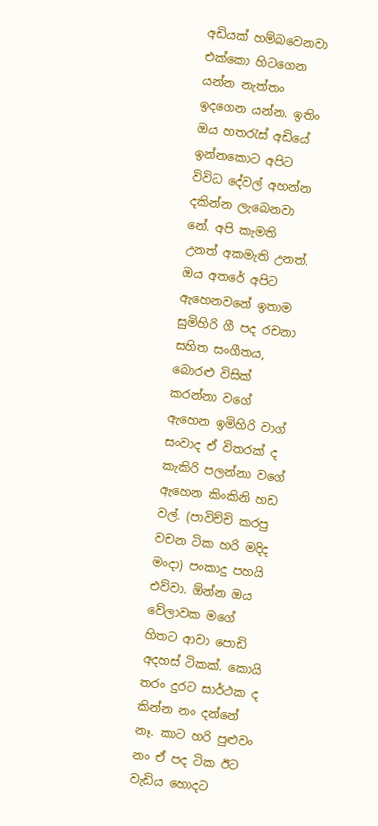අඩියක් හම්බවෙනවා එක්කො හිටගෙන යන්න නැත්තං ඉදගෙන යන්න. ඉතිං ඔය හතරැස් අඩියේ ඉන්නකොට අපිට විවිධ දේවල් අහන්න දකින්න ලැබෙනවා නේ. අපි කැමති උනත් අකමැති උනත්. ඔය අතරේ අපිට ඇහෙනවනේ ඉතාම සුමිහිරි ගී පද රචනා සහිත සංගීතය, බොරළු විසික් කරන්නා වගේ ඇහෙන ඉමිහිරි වාග් සංවාද ඒ විතරක් ද කැකිරි පලන්නා වගේ ඇහෙන කිංකිනි හඩ වල්. (පාවිච්චි කරපු වචන ටික හරි මදිද මංදා) පංකාදු පහයි එව්වා. ඕන්න ඔය වේලාවක මගේ හිතට ආවා පොඩි අදහස් ටිකක්. කොයි තරං දුරට සාර්ථක ද කින්න නං දන්නේ නෑ. කාට හරි පුළුවං නං ඒ පද ටික ඊට වැඩිය හොදට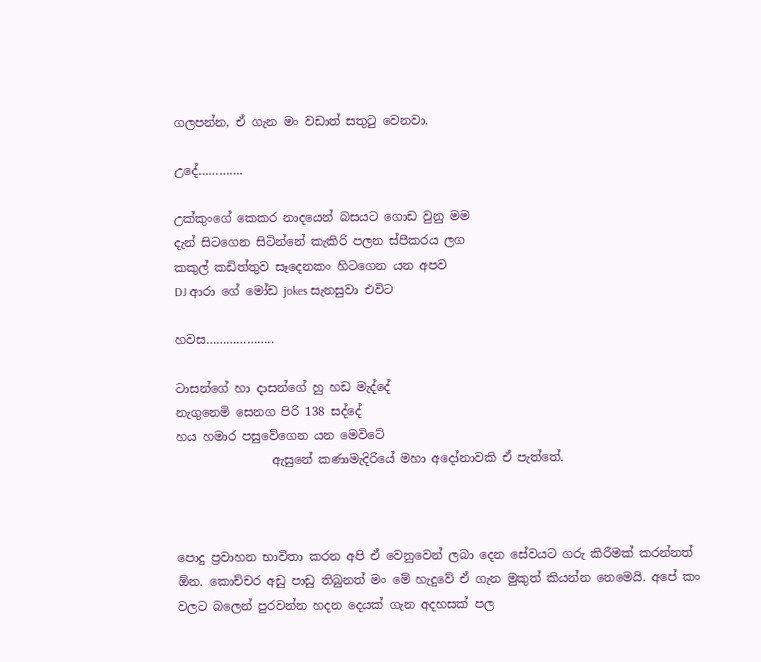ගලපන්න, ඒ ගැන මං වඩාත් සතුටු වෙනවා.

උදේ………….

උක්කුංගේ කෙකර නාදයෙන් බසයට ගොඩ වුනු මම
දැන් සිටගෙන සිටින්නේ කැකිරි පලන ස්පීකරය ලග
කකුල් කඩිත්තුව සෑදෙනකං හිටගෙන යන අපව
DJ ආරා ගේ මෝඩ jokes සැනසුවා එවිට

හවස………………..

ටාසන්ගේ හා දාසන්ගේ හු හඩ මැද්දේ
නැගුනෙමි සෙනග පිරි 138 සද්දේ
හය හමාර පසුවේගෙන යන මෙවිටේ
                ඇසුනේ කණාමැදිරියේ මහා අදෝනාවකි ඒ පැත්තේ.



පොදු ප්‍රවාහන භාවිතා කරන අපි ඒ වෙනුවෙන් ලබා දෙන සේවයට ගරු කිරීමක් කරන්නත් ඕන. කොච්චර අඩු පාඩු තිබුනත් මං මේ හැදුවේ ඒ ගැන මුකුත් කියන්න නෙමෙයි. අපේ කං වලට බලෙන් පුරවන්න හදන දෙයක් ගැන අදහසක් පල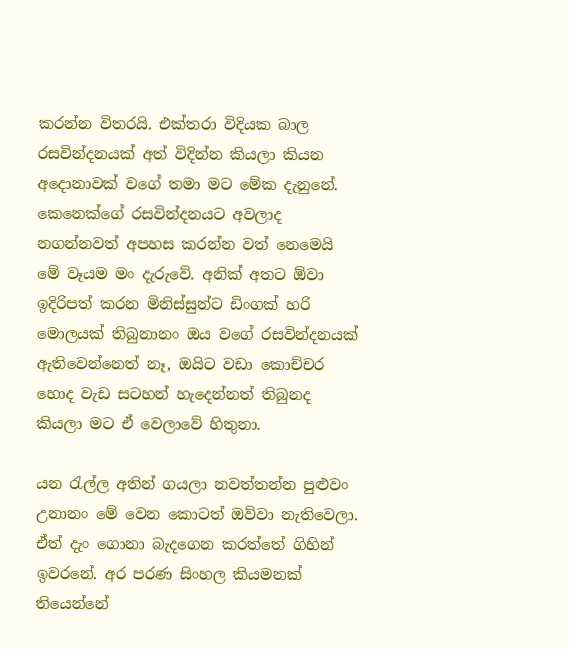කරන්න විතරයි. එක්තරා විදියක බාල රසවින්දනයක් අත් විදින්න කියලා කියන අදොනාවක් වගේ තමා මට මේක දැනුනේ. කෙනෙක්ගේ රසවින්දනයට අවලාද නගන්නවත් අපහස කරන්න වත් නෙමෙයි මේ වෑයම මං දැරුවේ. අනික් අතට ඕවා ඉදිරිපත් කරන මිනිස්සුන්ට ඩිංගක් හරි මොලයක් තිබුනානං ඔය වගේ රසවින්දනයක් ඇතිවෙන්නෙත් නෑ, ඔයිට වඩා කොච්චර හොද වැඩ සටහන් හැදෙන්නත් තිබුනද කියලා මට ඒ වෙලාවේ හිතුනා.

යන රැල්ල අතින් ගයලා නවත්තන්න පුළුවං උනානං මේ වෙන කොටත් ඔව්වා නැතිවෙලා. ඒත් දැං ගොනා බැදගෙන කරත්තේ ගිහින් ඉවරනේ. අර පරණ සිංහල කියමනක් තියෙන්නේ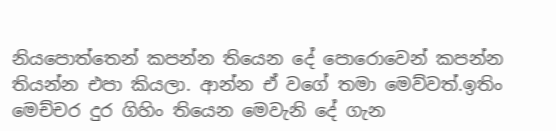නියපොත්තෙන් කපන්න තියෙන දේ පොරොවෙන් කපන්න තියන්න එපා කියලා. ආන්න ඒ වගේ තමා මෙව්වත්.ඉතිං මෙච්චර දුර ගිහිං තියෙන මෙවැනි දේ ගැන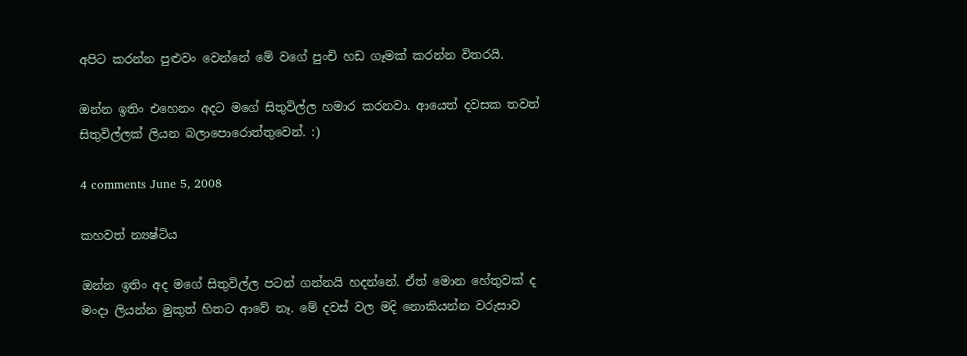අපිට කරන්න පුළුවං වෙන්නේ මේ වගේ පුංචි හඩ ගෑමක් කරන්න විතරයි.

ඔන්න ඉතිං එහෙනං අදට මගේ සිතුවිල්ල හමාර කරනවා. ආයෙත් දවසක තවත් සිතුවිල්ලක් ලියන බලාපොරොත්තුවෙන්. :)

4 comments June 5, 2008

කහවත් න්‍යෂ්ටිය

ඔන්න ඉතිං අද මගේ සිතුවිල්ල පටන් ගන්නයි හදන්නේ. ඒත් මොන හේතුවක් ද මංදා ලියන්න මුකුත් හිතට ආවේ නෑ. මේ දවස් වල මදි නොකියන්න වරුසාව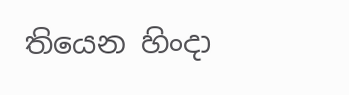තියෙන හිංදා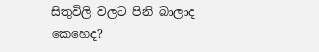සිතුවිලි වලට පිනි බාලාද කෙ‌හෙද?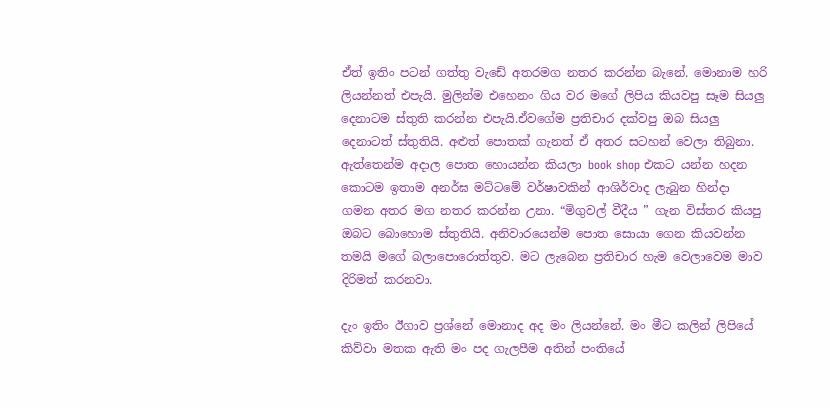ඒත් ඉතිං පටන් ගත්තු වැඩේ අතරමග නතර කරන්න බැනේ. මොනාම හරි ලියන්නත් එපැයි. මුලින්ම එහෙනං ගිය වර මගේ ලිපිය කියවපු සෑම සියලු දෙනාටම ස්තුති කරන්න එපැයි.ඒවගේම ප්‍රතිචාර දක්වපු ඔබ සියලු දෙනාටත් ස්තුතියි. අළුත් පොතක් ගැනත් ඒ අතර සටහන් වෙලා තිබුනා. ඇත්තෙන්ම අදාල පොත හොයන්න කියලා book shop එකට යන්න හදන කොටම ඉතාම අනර්ඝ මට්ටමේ වර්ෂාවකින් ආශිර්වාද ලැබුන හින්දා ගමන අතර මග නතර කරන්න උනා. “මිගුවල් වීදීය ” ගැන විස්තර කියපු  ඔබට බොහොම ස්තුතියි. අනිවාරයෙන්ම පොත සොයා ගෙන කියවන්න තමයි මගේ බලාපොරොත්තුව. මට ලැබෙන ප්‍රතිචාර හැම වෙලාවෙම මාව දිරිමත් කරනවා.

දැං ඉතිං ඊගාව ප්‍රශ්නේ මොනාද අද මං ලියන්නේ. මං මීට කලින් ලිපියේ කිව්වා මතක ඇති මං පද ගැලපීම අතින් පංතියේ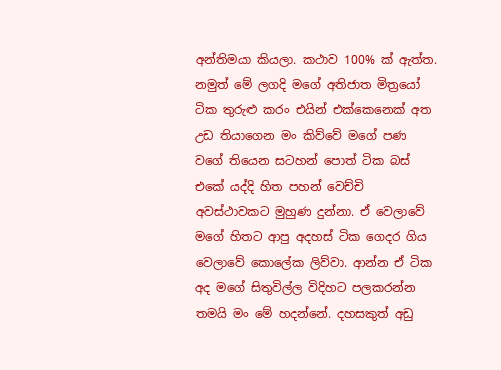අන්තිමයා කියලා. කථාව 100% ක් ඇත්ත. නමුත් මේ ලගදි මගේ අතිජාත මිත්‍රයෝ ටික තුරුළු කරං එයින් එක්කෙනෙක් අත උඩ තියාගෙන මං කිව්වේ මගේ පණ වගේ තියෙන සටහන් පොත් ටික බස් එකේ යද්දි හිත පහන් වෙච්චි අවස්ථාවකට මුහුණ දුන්නා. ඒ වෙලාවේ මගේ හිතට ආපු අදහස් ටික ගෙදර ගිය වෙලාවේ කොලේක ලිව්වා. ආන්න ඒ ටික අද මගේ සිතුවිල්ල විදිහට පලකරන්න තමයි මං මේ හදන්නේ. දහසකුත් අඩු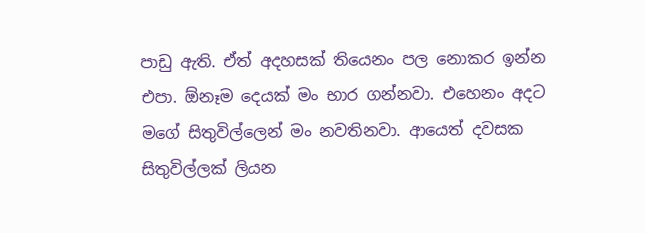පාඩු ඇති. ඒත් අදහසක් තියෙනං පල නොකර ඉන්න එපා. ඕනෑම දෙයක් මං භාර ගන්නවා. එහෙනං අදට මගේ සිතුවිල්ලෙන් මං නවතිනවා. ආයෙත් දවසක සිතුවිල්ලක් ලියන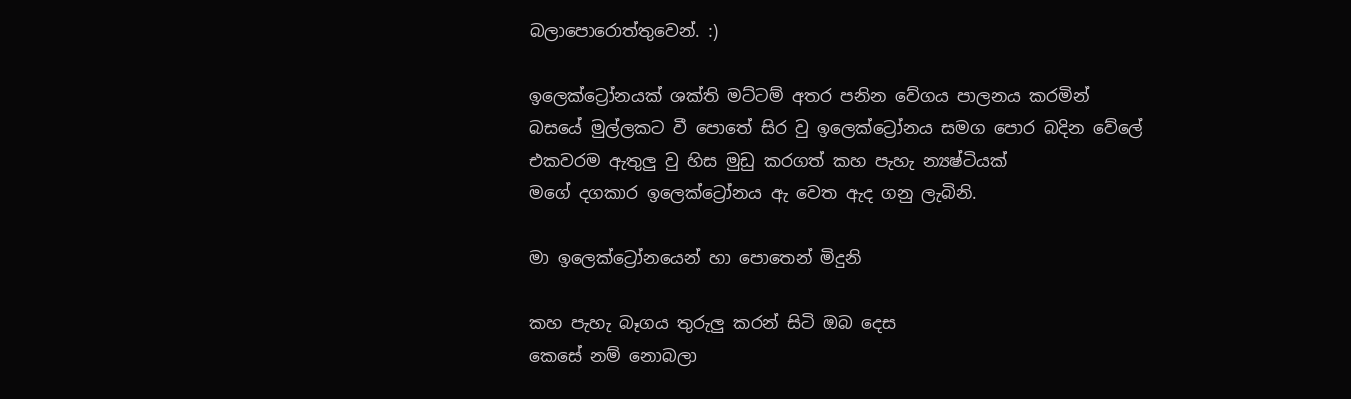බලාපොරොත්තුවෙන්. :)

ඉලෙක්ට්‍රෝනයක් ශක්ති මට්ටම් අතර පනින වේගය පාලනය කරමින්
බසයේ මුල්ලකට වී පොතේ සිර වු ඉලෙක්ට්‍රෝනය සමග පොර බදින වේලේ
එකවරම ඇතුලු වු හිස මුඩු කරගත් කහ පැහැ න්‍යෂ්ටියක්
මගේ දගකාර ඉලෙක්ට්‍රෝනය ඇ වෙත ඇද ගනු ලැබිනි.

මා ඉලෙක්ට්‍රෝනයෙන් හා පොතෙන් මිදුනි

කහ පැහැ බෑගය තුරුලු කරන් සිටි ඔබ දෙස
කෙසේ නම් නොබලා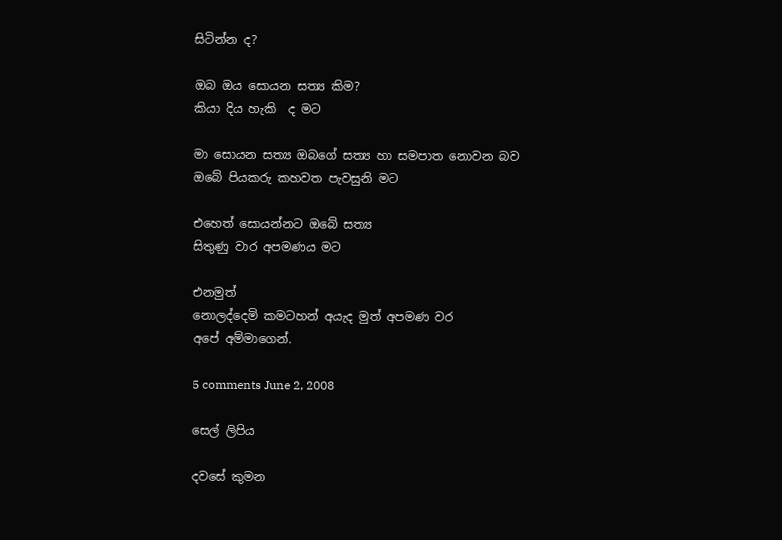සිටින්න ද?

ඔබ ඔය සොයන සත්‍ය කිම?
කියා දිය හැකි  ද මට

මා සොයන සත්‍ය ඔබගේ සත්‍ය හා සමපාත නොවන බව
ඔබේ පියකරු කහවත පැවසුනි මට

එහෙත් සොයන්නට ඔබේ සත්‍ය
සිතුණු වාර අපමණය මට

එනමුත්
නොලද්දෙමි කමටහන් අයැද මුත් අපමණ වර
අපේ අම්මාගෙන්.

5 comments June 2, 2008

සෙල් ලිපිය

දවසේ කුමන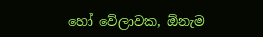හෝ වේලාවක, ඕනැම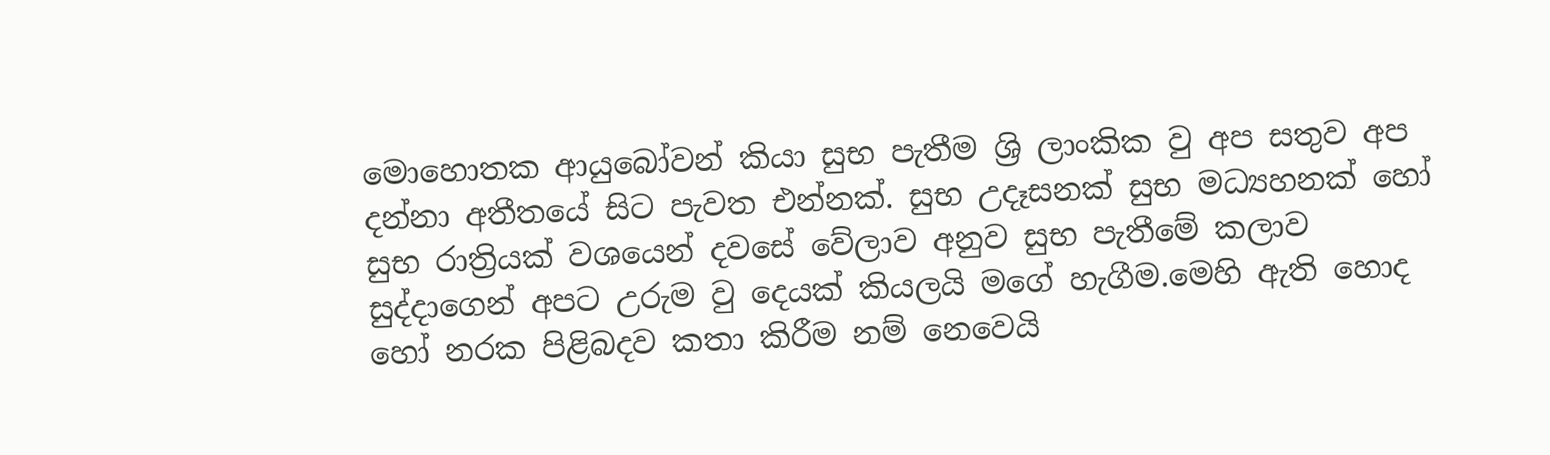මොහොතක ආයුබෝවන් කියා සුභ පැතීම ශ්‍රි ලාංකික වු අප සතුව අප දන්නා අතීතයේ සිට පැවත එන්නක්. සුභ උදෑසනක් සුභ මධ්‍යහනක් හෝ සුභ රාත්‍රියක් වශයෙන් දවසේ වේලාව අනුව සුභ පැතීමේ කලාව සුද්දාගෙන් අපට උරුම වු දෙයක් කියලයි මගේ හැගීම.මෙහි ඇති හොද හෝ නරක පිළිබදව කතා කිරීම නම් නෙවෙයි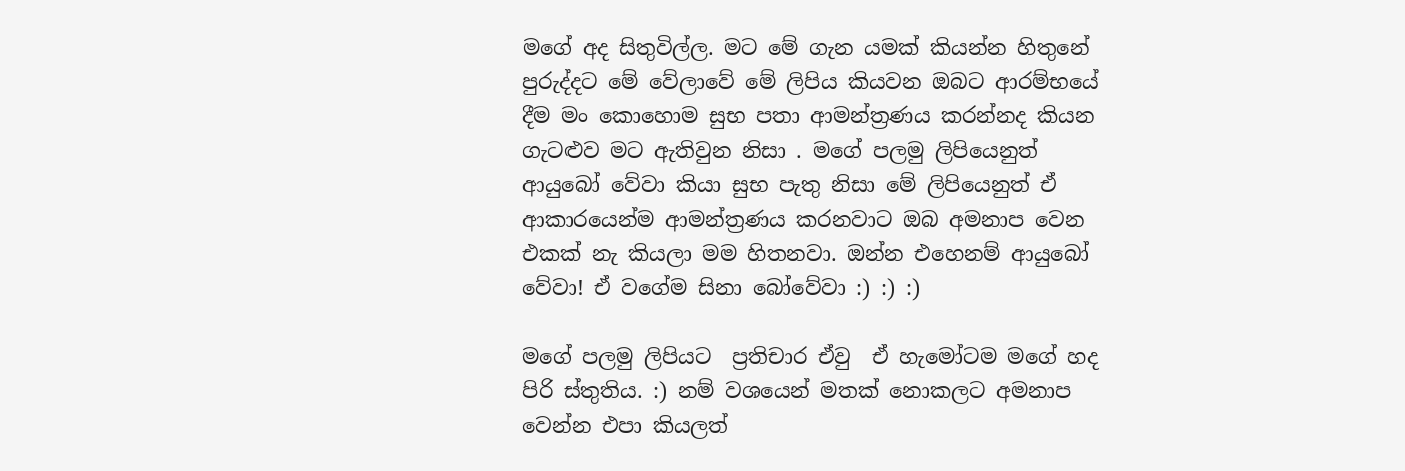මගේ අද සිතුවිල්ල. මට මේ ගැන යමක් කියන්න හිතුනේ පුරුද්දට මේ වේලාවේ මේ ලිපිය කියවන ඔබට ආරම්භයේ දීම මං කොහොම සුභ පතා ආමන්ත්‍රණය කරන්නද කියන ගැටළුව මට ඇතිවුන නිසා . මගේ පලමු ලිපියෙනුත් ආයුබෝ වේවා කියා සුභ පැතු නිසා මේ ලිපියෙනුත් ඒ ආකාරයෙන්ම ආමන්ත්‍රණය කරනවාට ඔබ අමනාප වෙන එකක් නැ කියලා මම හිතනවා. ඔන්න එහෙනම් ආයුබෝ වේවා! ඒ වගේම සිනා බෝවේවා :) :) :)

මගේ පලමු ලිපියට  ප්‍රතිචාර ඒවු  ඒ හැමෝටම මගේ හද පිරි ස්තුතිය. :) නම් වශයෙන් මතක් නොකලට අමනාප වෙන්න එපා කියලත්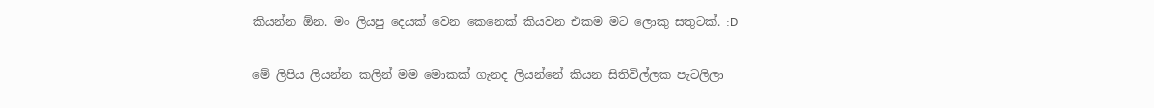කියන්න ඕන. මං ලියපු දෙයක් වෙන කෙනෙක් කියවන එකම මට ලොකු සතුටක්. :D

මේ ලිපිය ලියන්න කලින් මම මොකක් ගැනද ලියන්නේ කියන සිතිවිල්ලක පැටලිලා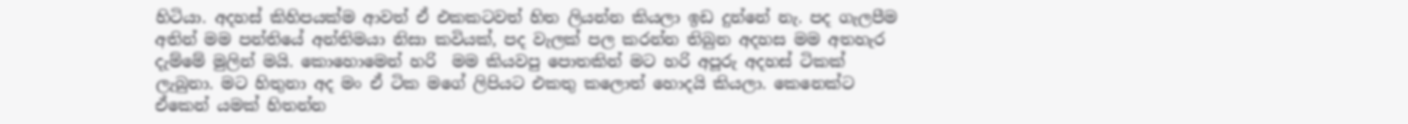හිටියා. අදහස් කිහිපයක්ම ආවත් ඒ එකකටවත් හිත ලියන්න කියලා ඉඩ දුන්නේ නැ. පද ගැලපීම අතින් මම පන්තියේ අන්තිමයා නිසා කවියක්, පද වැලක් පල කරන්න තිබුන අදහස මම අතහැර දැම්මේ මුලින් මයි. කොහොමෙන් හරි  මම කියවපු පොතකින් මට හරි අපූරු අදහස් ටිකක් ලැබුනා. මට හිතුනා අද මං ඒ ටික මගේ ලිපියට එකතු කලොත් හොදයි කියලා. කෙනෙක්ට ඒකෙන් යමක් හිතන්න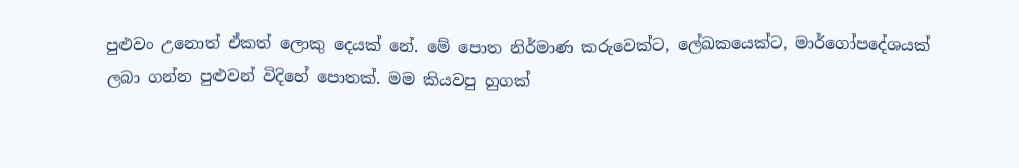පුළුවං උනොත් ඒකත් ලොකු දෙයක් නේ. මේ පොත නිර්මාණ කරුවෙක්ට, ලේඛකයෙක්ට, මාර්ගෝපදේශයක් ලබා ගන්න පුළුවන් විදිහේ පොතක්. මම කියවපු හුගක්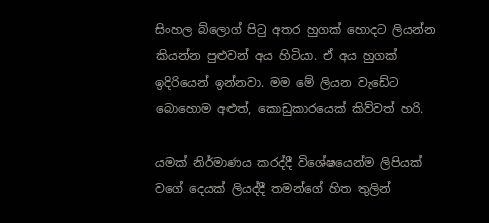සිංහල බ්ලොග් පිටු අතර හුගක් හොදට ලියන්න කියන්න පුළුවන් අය හිටියා. ඒ අය හුගක් ඉදිරියෙන් ඉන්නවා. මම මේ ලියන වැඩේට බොහොම අළුත්, කොඩුකාරයෙක් කිව්වත් හරි.

යමක් නිර්මාණය කරද්දී විශේෂයෙන්ම ලිපියක් වගේ දෙයක් ලියද්දී තමන්ගේ හිත තුලින්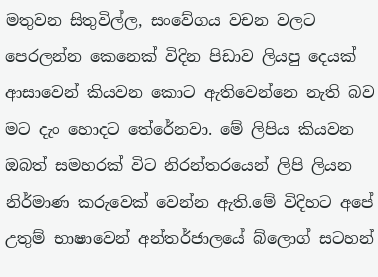මතුවන සිතුවිල්ල, සංවේගය වචන වලට පෙරලන්න කෙනෙක් විදින පිඩාව ලියපු දෙයක් ආසාවෙන් කියවන කොට ඇතිවෙන්නෙ නැති බව මට දැං හොදට තේරේනවා. මේ ලිපිය කියවන ඔබත් සමහරක් විට නිරන්තරයෙන් ලිපි ලියන නිර්මාණ කරුවෙක් වෙන්න ඇති.මේ විදිහට අපේ උතුම් භාෂාවෙන් අන්තර්ජාලයේ බ්ලොග් සටහන්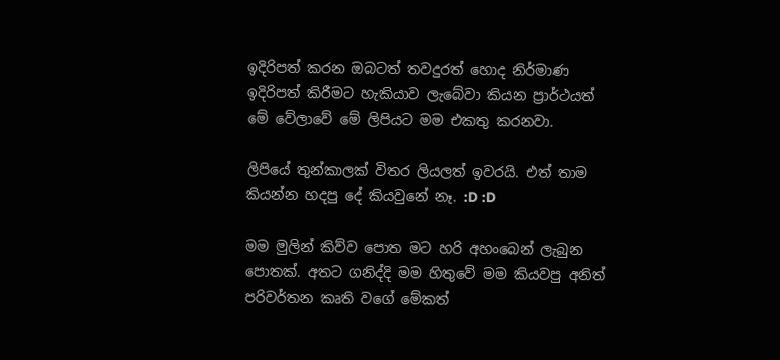ඉදිරිපත් කරන ඔබටත් තවදුරත් හොද නිර්මාණ ඉදිරිපත් කිරීමට හැකියාව ලැබේවා කියන ප්‍රාර්ථයත් මේ වේලාවේ මේ ලිපියට මම එකතු කරනවා.

ලිපියේ තුන්කාලක් විතර ලියලත් ඉවරයි. එත් තාම කියන්න හදපු දේ කියවුනේ නෑ. :D :D

මම මුලින් කිව්ව පොත මට හරි අහංබෙන් ලැබුන පොතක්. අතට ගනිද්දි මම හිතුවේ මම කියවපු අනිත් පරිවර්තන කෘති වගේ මේකත්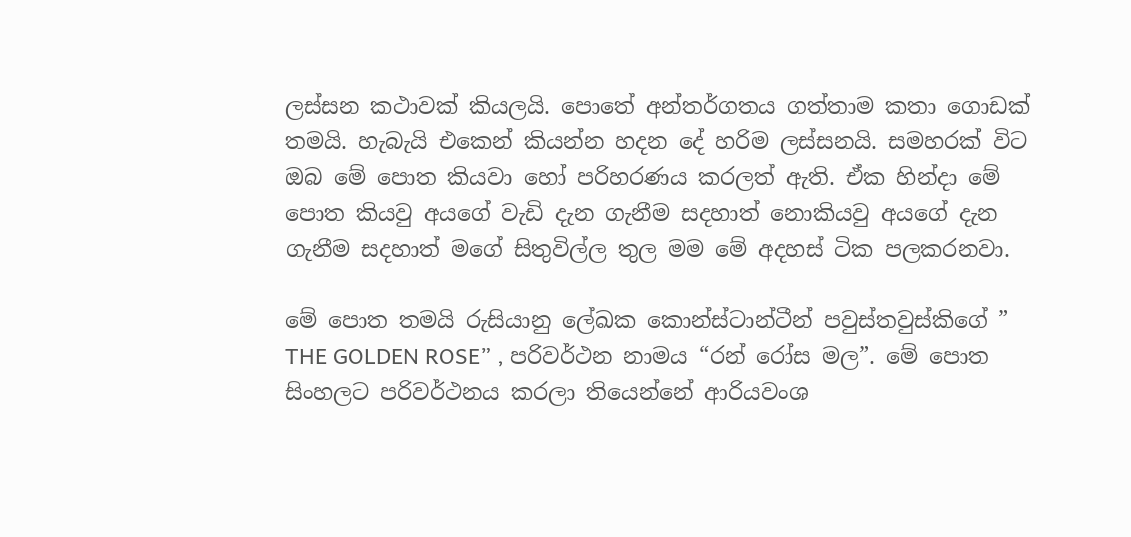ලස්සන කථාවක් කියලයි. පොතේ අන්තර්ගතය ගත්තාම කතා ගොඩක් තමයි. හැබැයි එකෙන් කියන්න හදන දේ හරිම ලස්සනයි. සමහරක් විට ඔබ මේ පොත කියවා හෝ පරිහරණය කරලත් ඇති. ඒක හින්දා මේ පොත කියවු අයගේ වැඩි දැන ගැනීම සදහාත් නොකියවු අයගේ දැන ගැනීම සදහාත් මගේ සිතුවිල්ල තුල මම මේ අදහස් ටික පලකරනවා.

මේ පොත තමයි රුසියානු ලේඛක කොන්ස්ටාන්ටීන් පවුස්තවුස්කිගේ ” THE GOLDEN ROSE” , පරිවර්ථන නාමය “රන් රෝස මල”. මේ පොත සිංහලට පරිවර්ථනය කරලා තියෙන්නේ ආරියවංශ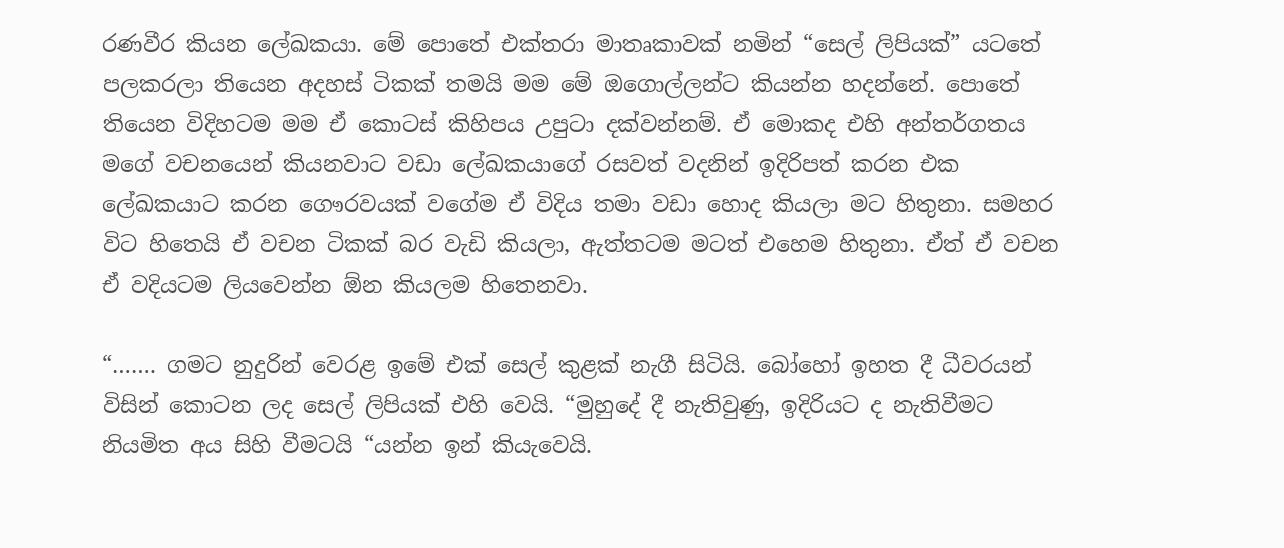රණවීර කියන ලේඛකයා. මේ පොතේ එක්තරා මාතෘකාවක් නමින් “සෙල් ලිපියක්” යටතේ පලකරලා තියෙන අදහස් ටිකක් තමයි මම මේ ඔගොල්ලන්ට කියන්න හදන්නේ. පොතේ තියෙන විදිහටම මම ඒ කොටස් කිහිපය උපුටා දක්වන්නම්. ඒ මොකද එහි අන්තර්ගතය මගේ වචනයෙන් කියනවාට වඩා ලේඛකයාගේ රසවත් වදනින් ඉදිරිපත් කරන එක ලේඛකයාට කරන ගෞරවයක් වගේම ඒ විදිය තමා වඩා හොද කියලා මට හිතුනා. සමහර විට හිතෙයි ඒ වචන ටිකක් බර වැඩි කියලා, ඇත්තටම මටත් එහෙම හිතුනා. ඒත් ඒ වචන ඒ වදියටම ලියවෙන්න ඕන කියලම හිතෙනවා.

“……. ගම‌ට නුදුරින් වෙරළ ඉමේ එක් සෙල් කුළක් නැගී සිටියි. බෝහෝ ඉහත දී ධීවරයන් විසින් කොටන ලද සෙල් ලිපියක් එහි වෙයි. “මුහුදේ දී නැතිවුණු, ඉදිරියට ද නැතිවීමට නියමිත අය සිහි වීමටයි “යන්න ඉන් කියැවෙයි.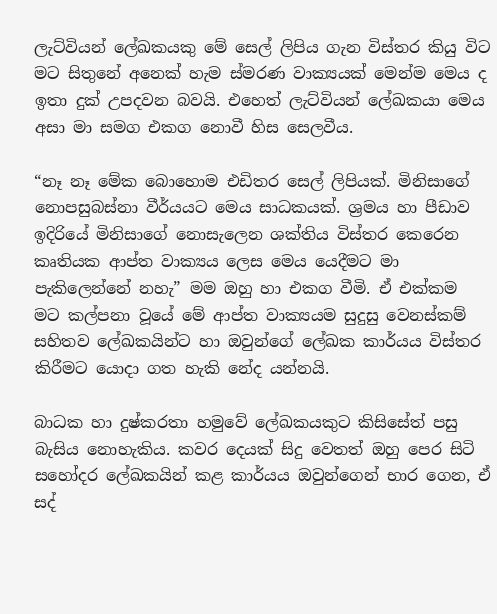ලැට්වියන් ලේඛකයකු මේ සෙල් ලිපිය ගැන විස්තර කියු විට මට සිතුනේ අනෙක් හැම ස්මරණ වාක්‍යයක් මෙන්ම මෙය ද ඉතා දුක් උපදවන බවයි. එහෙත් ලැට්වියන් ලේඛකයා මෙය අසා මා සමග එකග නොවී හිස සෙලවීය.

“නෑ නෑ මේක බොහොම එඩිතර සෙල් ලිපියක්. මිනිසාගේ නොපසුබස්නා වීර්යයට මෙය සාධකයක්. ශ්‍රමය හා පීඩාව ඉදිරියේ මිනිසාගේ නොසැලෙන ශක්තිය විස්තර කෙරෙන කෘතියක ආප්ත වාක්‍යය ලෙස මෙය යෙදීමට මා පැකිලෙන්නේ නහැ” මම ඔහු හා එකග වීමි. ඒ එක්කම මට කල්පනා වූයේ මේ ආප්ත වාක්‍යයම සුදුසු වෙනස්කම් සහිතව ලේඛකයින්ට හා ඔවුන්ගේ ලේඛක කාර්යය විස්තර කිරීමට යොදා ගත හැකි නේද යන්නයි.

බාධක හා දුෂ්කරතා හමුවේ ලේඛකයකුට කිසිසේත් පසු බැසිය නොහැකිය. කවර දෙයක් සිදු වෙතත් ඔහු පෙර සිටි සහෝදර ලේඛකයින් කළ කාර්යය ඔවුන්ගෙන් භාර ගෙන, ඒ සද්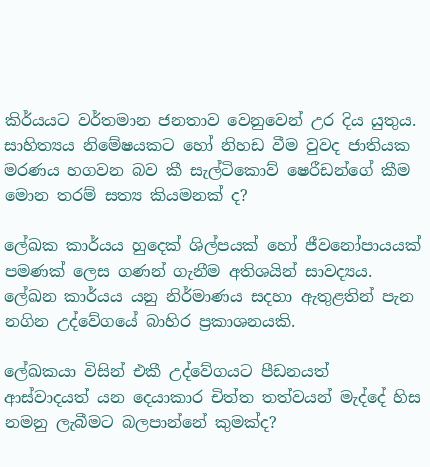කිර්යයට වර්තමාන ජනතාව වෙනුවෙන් උර දිය යුතුය. සාහිත්‍යය නිමේෂයකට හෝ නිහඩ වීම වුවද ජාතියක මරණය හගවන බව කී සැල්ටිකොව් ෂෙරීඩන්ගේ කීම මොන තරම් සත්‍ය කියමනක් ද?

ලේඛක කාර්යය හුදෙක් ශිල්පයක් හෝ ජීවනෝපායයක් පමණක් ලෙස ගණන් ගැනීම අතිශයින් සාවද්‍යය. ලේඛන කාර්යය යනු නිර්මාණය සදහා ඇතුළතින් පැන නගින උද්වේගයේ බාහිර ප්‍රකාශනයකි.

ලේඛකයා විසින් එකී උද්වේගයට පීඩනයත් ආස්වාදයත් යන දෙයාකාර චිත්ත තත්වයන් මැද්දේ හිස නමනු ලැබීමට බලපාන්නේ කුමක්ද?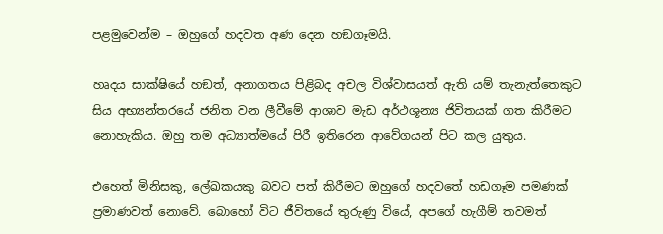පළමුවෙන්ම – ඔහුගේ හදවත අණ දෙන හඞගෑමයි.

හෘදය සාක්ෂියේ හඞත්, අනාගතය පිළිබද අචල විශ්වාසයත් ඇති යම් තැනැත්තෙකුට සිය අභ්‍යන්තරයේ ජනිත වන ලීවීමේ ආශාව මැඩ අර්ථශූන්‍ය ජිවිතයක් ගත කිරීමට නොහැකිය. ඔහු තම අධ්‍යාත්මයේ පිරී ඉතිරෙන ආවේගයන් පිට කල යුතුය.

එහෙත් මිනිසකු, ලේඛකයකු බවට පත් කිරීමට ඔහුගේ හදවතේ හඩගෑම පමණක් ප්‍රමාණවත් නොවේ. බොහෝ විට ජීවිතයේ තුරුණු වියේ, අපගේ හැගීම් තවමත්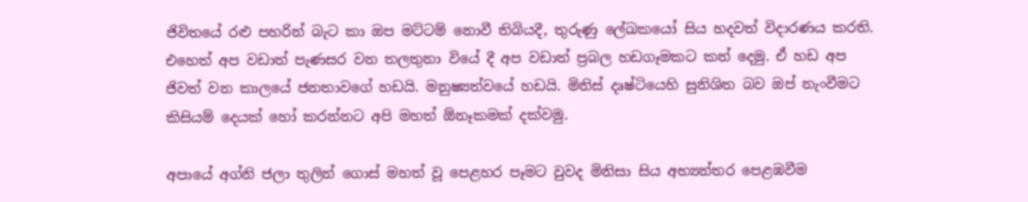ජිවිතයේ රළු පහරින් බැට කා ඔප මට්ටම් නොවී තිබියදී, තුරුණු ලේඛකයෝ සිය හදවත් විදාරණය කරති. එහෙත් අප වඩාත් පැණසර වන තලතුනා වියේ දී අප වඩාත් ප්‍රබල හඩගෑමකට කන් දෙමු. ඒ හඩ අප ජිවත් වන කාලයේ ජනතාවගේ හඩයි. මනුෂ්‍යත්වයේ හඩයි. මිනිස් දෘෂ්ටියෙහි සුනිශිත බව ඔප් නැංවීමට කිසියම් දෙයක් හෝ කරන්නට අපි මහත් ඕනෑකමක් දක්වමු.

අපායේ අග්නි ජලා තුලින් ගොස් මහත් වූ පෙළහර පෑමට වුවද මිනිසා සිය අභ්‍යන්තර පෙළඹවීම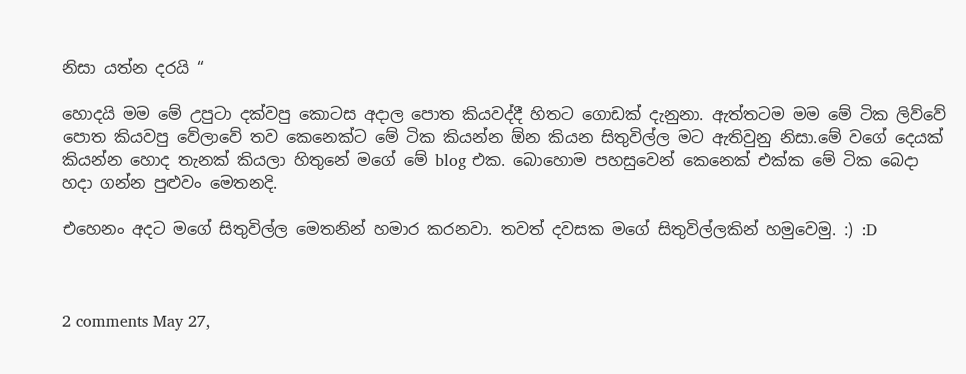නිසා යත්න දරයි “

හොදයි මම මේ උපුටා දක්වපු කොටස අදාල පොත කියවද්දී හිතට ගොඩක් දැනුනා. ඇත්තටම මම මේ ටික ලිව්වේ පොත කියවපු වේලාවේ තව කෙනෙක්ට මේ ටික කියන්න ඕන කියන සිතුවිල්ල මට ඇතිවුනු නිසා.මේ වගේ දෙයක් කියන්න හොද තැනක් කියලා හිතුනේ මගේ මේ blog එක. බොහොම පහසුවෙන් කෙනෙක් එක්ක මේ ටික බෙදා හදා ගන්න පුළුවං මෙතනදි.

එහෙනං අදට මගේ සිතුවිල්ල මෙතනින් හමාර කරනවා. තවත් දවසක මගේ සිතුවිල්ලකින් හමුවෙමු. :) :D



2 comments May 27,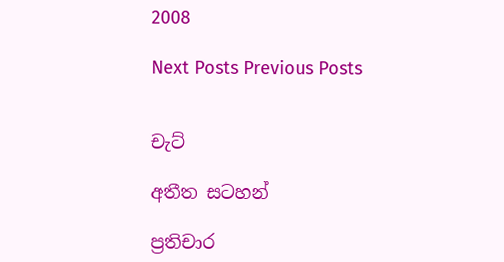2008

Next Posts Previous Posts


චැට්

අතීත සටහන්

ප්‍රතිචාර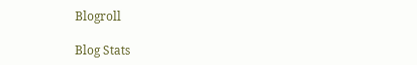Blogroll

Blog Stats